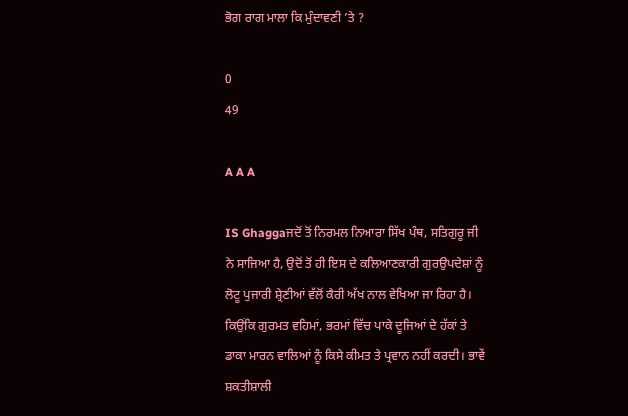ਭੋਗ ਰਾਗ ਮਾਲਾ ਕਿ ਮੁੰਦਾਵਣੀ ’ਤੇ ?

0
49

A A A

IS Ghaggaਜਦੋਂ ਤੋਂ ਨਿਰਮਲ ਨਿਆਰਾ ਸਿੱਖ ਪੰਥ, ਸਤਿਗੁਰੂ ਜੀ ਨੇ ਸਾਜਿਆ ਹੈ, ਉਦੋਂ ਤੋਂ ਹੀ ਇਸ ਦੇ ਕਲਿਆਣਕਾਰੀ ਗੁਰਉਪਦੇਸ਼ਾਂ ਨੂੰ ਲੋਟੂ ਪੁਜਾਰੀ ਸ਼੍ਰੇਣੀਆਂ ਵੱਲੋਂ ਕੈਰੀ ਅੱਖ ਨਾਲ ਵੇਖਿਆ ਜਾ ਰਿਹਾ ਹੈ। ਕਿਉਂਕਿ ਗੁਰਮਤ ਵਹਿਮਾਂ, ਭਰਮਾਂ ਵਿੱਚ ਪਾਕੇ ਦੂਜਿਆਂ ਦੇ ਹੱਕਾਂ ਤੇ ਡਾਕਾ ਮਾਰਨ ਵਾਲਿਆਂ ਨੂੰ ਕਿਸੇ ਕੀਮਤ ਤੇ ਪ੍ਰਵਾਨ ਨਹੀਂ ਕਰਦੀ। ਭਾਵੇਂ ਸ਼ਕਤੀਸ਼ਾਲੀ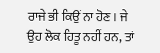ਰਾਜੇ ਭੀ ਕਿਉਂ ਨਾ ਹੋਣ। ਜੇ ਉਹ ਲੋਕ ਹਿਤੂ ਨਹੀਂ ਹਨ, ਤਾਂ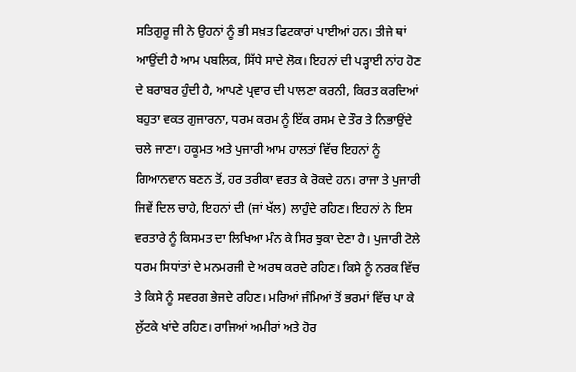ਸਤਿਗੁਰੂ ਜੀ ਨੇ ਉਹਨਾਂ ਨੂੰ ਭੀ ਸਖ਼ਤ ਫਿਟਕਾਰਾਂ ਪਾਈਆਂ ਹਨ। ਤੀਜੇ ਥਾਂ ਆਉਂਦੀ ਹੈ ਆਮ ਪਬਲਿਕ, ਸਿੱਧੇ ਸਾਦੇ ਲੋਕ। ਇਹਨਾਂ ਦੀ ਪੜ੍ਹਾਈ ਨਾਂਹ ਹੋਣ ਦੇ ਬਰਾਬਰ ਹੁੰਦੀ ਹੈ, ਆਪਣੇ ਪ੍ਰਵਾਰ ਦੀ ਪਾਲਣਾ ਕਰਨੀ, ਕਿਰਤ ਕਰਦਿਆਂ ਬਹੁਤਾ ਵਕਤ ਗੁਜਾਰਨਾ, ਧਰਮ ਕਰਮ ਨੂੰ ਇੱਕ ਰਸਮ ਦੇ ਤੌਰ ਤੇ ਨਿਭਾਉਂਦੇ ਚਲੇ ਜਾਣਾ। ਹਕੂਮਤ ਅਤੇ ਪੁਜਾਰੀ ਆਮ ਹਾਲਤਾਂ ਵਿੱਚ ਇਹਨਾਂ ਨੂੰ ਗਿਆਨਵਾਨ ਬਣਨ ਤੋਂ, ਹਰ ਤਰੀਕਾ ਵਰਤ ਕੇ ਰੋਕਦੇ ਹਨ। ਰਾਜਾ ਤੇ ਪੁਜਾਰੀ ਜਿਵੇਂ ਦਿਲ ਚਾਹੇ, ਇਹਨਾਂ ਦੀ (ਜਾਂ ਖੱਲ) ਲਾਹੁੰਦੇ ਰਹਿਣ। ਇਹਨਾਂ ਨੇ ਇਸ ਵਰਤਾਰੇ ਨੂੰ ਕਿਸਮਤ ਦਾ ਲਿਖਿਆ ਮੰਨ ਕੇ ਸਿਰ ਝੁਕਾ ਦੇਣਾ ਹੈ। ਪੁਜਾਰੀ ਟੋਲੇ ਧਰਮ ਸਿਧਾਂਤਾਂ ਦੇ ਮਨਮਰਜੀ ਦੇ ਅਰਥ ਕਰਦੇ ਰਹਿਣ। ਕਿਸੇ ਨੂੰ ਨਰਕ ਵਿੱਚ ਤੇ ਕਿਸੇ ਨੂੰ ਸਵਰਗ ਭੇਜਦੇ ਰਹਿਣ। ਮਰਿਆਂ ਜੰਮਿਆਂ ਤੋਂ ਭਰਮਾਂ ਵਿੱਚ ਪਾ ਕੇ ਲੁੱਟਕੇ ਖਾਂਦੇ ਰਹਿਣ। ਰਾਜਿਆਂ ਅਮੀਰਾਂ ਅਤੇ ਹੋਰ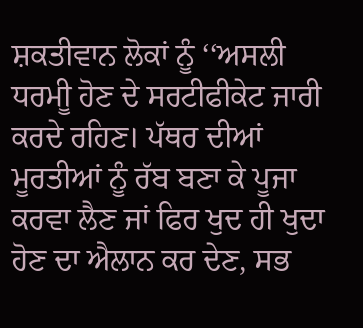ਸ਼ਕਤੀਵਾਨ ਲੋਕਾਂ ਨੂੰ ‘‘ਅਸਲੀ ਧਰਮੀੂ ਹੋਣ ਦੇ ਸਰਟੀਫੀਕੇਟ ਜਾਰੀ ਕਰਦੇ ਰਹਿਣ। ਪੱਥਰ ਦੀਆਂ ਮੂਰਤੀਆਂ ਨੂੰ ਰੱਬ ਬਣਾ ਕੇ ਪੂਜਾ ਕਰਵਾ ਲੈਣ ਜਾਂ ਫਿਰ ਖੁਦ ਹੀ ਖੁਦਾ ਹੋਣ ਦਾ ਐਲਾਨ ਕਰ ਦੇਣ, ਸਭ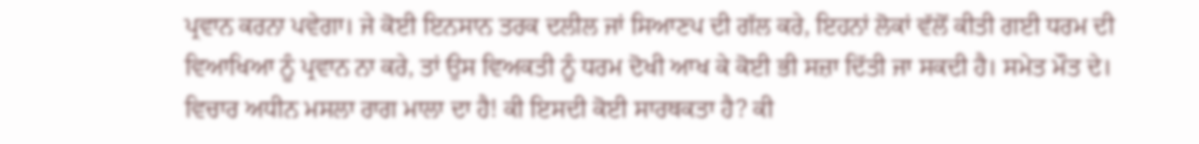ਪ੍ਰਵਾਨ ਕਰਨਾ ਪਵੇਗਾ। ਜੇ ਕੋਈ ਇਨਸਾਨ ਤਰਕ ਦਲੀਲ ਜਾਂ ਸਿਆਣਪ ਦੀ ਗੱਲ ਕਰੇ, ਇਹਨਾਂ ਲੋਕਾਂ ਵੱਲੋਂ ਕੀਤੀ ਗਈ ਧਰਮ ਦੀ ਵਿਆਖਿਆ ਨੂੰ ਪ੍ਰਵਾਨ ਨਾ ਕਰੇ, ਤਾਂ ਉਸ ਵਿਅਕਤੀ ਨੂੰ ਧਰਮ ਦੋਖੀ ਆਖ ਕੇ ਕੋਈ ਭੀ ਸਜ਼ਾ ਦਿੱਤੀ ਜਾ ਸਕਦੀ ਹੈ। ਸਮੇਤ ਮੌਤ ਦੇ।
ਵਿਚਾਰ ਅਧੀਨ ਮਸਲਾ ਰਾਗ ਮਾਲਾ ਦਾ ਹੈ! ਕੀ ਇਸਦੀ ਕੋਈ ਸਾਰਥਕਤਾ ਹੈ? ਕੀ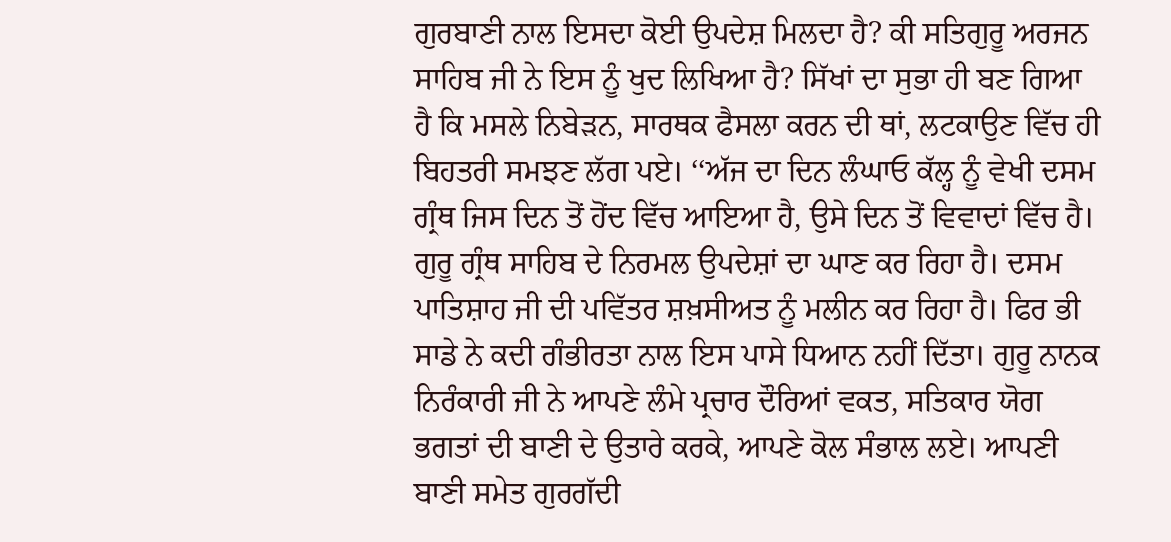ਗੁਰਬਾਣੀ ਨਾਲ ਇਸਦਾ ਕੋਈ ਉਪਦੇਸ਼ ਮਿਲਦਾ ਹੈ? ਕੀ ਸਤਿਗੁਰੂ ਅਰਜਨ ਸਾਹਿਬ ਜੀ ਨੇ ਇਸ ਨੂੰ ਖੁਦ ਲਿਖਿਆ ਹੈ? ਸਿੱਖਾਂ ਦਾ ਸੁਭਾ ਹੀ ਬਣ ਗਿਆ ਹੈ ਕਿ ਮਸਲੇ ਨਿਬੇੜਨ, ਸਾਰਥਕ ਫੈਸਲਾ ਕਰਨ ਦੀ ਥਾਂ, ਲਟਕਾਉਣ ਵਿੱਚ ਹੀ ਬਿਹਤਰੀ ਸਮਝਣ ਲੱਗ ਪਏ। ‘‘ਅੱਜ ਦਾ ਦਿਨ ਲੰਘਾਓ ਕੱਲ੍ਹ ਨੂੰ ਵੇਖੀ ਦਸਮ ਗ੍ਰੰਥ ਜਿਸ ਦਿਨ ਤੋਂ ਹੋਂਦ ਵਿੱਚ ਆਇਆ ਹੈ, ਉਸੇ ਦਿਨ ਤੋਂ ਵਿਵਾਦਾਂ ਵਿੱਚ ਹੈ। ਗੁਰੂ ਗ੍ਰੰਥ ਸਾਹਿਬ ਦੇ ਨਿਰਮਲ ਉਪਦੇਸ਼ਾਂ ਦਾ ਘਾਣ ਕਰ ਰਿਹਾ ਹੈ। ਦਸਮ ਪਾਤਿਸ਼ਾਹ ਜੀ ਦੀ ਪਵਿੱਤਰ ਸ਼ਖ਼ਸੀਅਤ ਨੂੰ ਮਲੀਨ ਕਰ ਰਿਹਾ ਹੈ। ਫਿਰ ਭੀ ਸਾਡੇ ਨੇ ਕਦੀ ਗੰਭੀਰਤਾ ਨਾਲ ਇਸ ਪਾਸੇ ਧਿਆਨ ਨਹੀਂ ਦਿੱਤਾ। ਗੁਰੂ ਨਾਨਕ ਨਿਰੰਕਾਰੀ ਜੀ ਨੇ ਆਪਣੇ ਲੰਮੇ ਪ੍ਰਚਾਰ ਦੌਰਿਆਂ ਵਕਤ, ਸਤਿਕਾਰ ਯੋਗ ਭਗਤਾਂ ਦੀ ਬਾਣੀ ਦੇ ਉਤਾਰੇ ਕਰਕੇ, ਆਪਣੇ ਕੋਲ ਸੰਭਾਲ ਲਏ। ਆਪਣੀ ਬਾਣੀ ਸਮੇਤ ਗੁਰਗੱਦੀ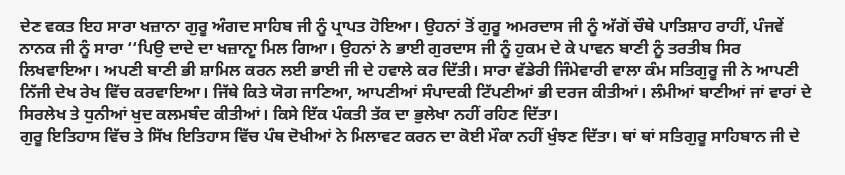ਦੇਣ ਵਕਤ ਇਹ ਸਾਰਾ ਖਜ਼ਾਨਾ ਗੁਰੂ ਅੰਗਦ ਸਾਹਿਬ ਜੀ ਨੂੰ ਪ੍ਰਾਪਤ ਹੋਇਆ। ਉਹਨਾਂ ਤੋਂ ਗੁਰੂ ਅਮਰਦਾਸ ਜੀ ਨੂੰ ਅੱਗੋਂ ਚੌਥੇ ਪਾਤਿਸ਼ਾਹ ਰਾਹੀਂ, ਪੰਜਵੇਂ ਨਾਨਕ ਜੀ ਨੂੰ ਸਾਰਾ ‘‘ਪਿਉ ਦਾਦੇ ਦਾ ਖਜ਼ਾਨਾੂ ਮਿਲ ਗਿਆ। ਉਹਨਾਂ ਨੇ ਭਾਈ ਗੁਰਦਾਸ ਜੀ ਨੂੰ ਹੁਕਮ ਦੇ ਕੇ ਪਾਵਨ ਬਾਣੀ ਨੂੰ ਤਰਤੀਬ ਸਿਰ ਲਿਖਵਾਇਆ। ਅਪਣੀ ਬਾਣੀ ਭੀ ਸ਼ਾਮਿਲ ਕਰਨ ਲਈ ਭਾਈ ਜੀ ਦੇ ਹਵਾਲੇ ਕਰ ਦਿੱਤੀ। ਸਾਰਾ ਵੱਡੇਰੀ ਜਿੰਮੇਵਾਰੀ ਵਾਲਾ ਕੰਮ ਸਤਿਗੁਰੂ ਜੀ ਨੇ ਆਪਣੀ ਨਿੱਜੀ ਦੇਖ ਰੇਖ ਵਿੱਚ ਕਰਵਾਇਆ। ਜਿੱਥੇ ਕਿਤੇ ਯੋਗ ਜਾਣਿਆ, ਆਪਣੀਆਂ ਸੰਪਾਦਕੀ ਟਿੱਪਣੀਆਂ ਭੀ ਦਰਜ ਕੀਤੀਆਂ। ਲੰਮੀਆਂ ਬਾਣੀਆਂ ਜਾਂ ਵਾਰਾਂ ਦੇ ਸਿਰਲੇਖ ਤੇ ਧੁਨੀਆਂ ਖੁਦ ਕਲਮਬੰਦ ਕੀਤੀਆਂ। ਕਿਸੇ ਇੱਕ ਪੰਕਤੀ ਤੱਕ ਦਾ ਭੁਲੇਖਾ ਨਹੀਂ ਰਹਿਣ ਦਿੱਤਾ।
ਗੁਰੂ ਇਤਿਹਾਸ ਵਿੱਚ ਤੇ ਸਿੱਖ ਇਤਿਹਾਸ ਵਿੱਚ ਪੰਥ ਦੋਖੀਆਂ ਨੇ ਮਿਲਾਵਟ ਕਰਨ ਦਾ ਕੋਈ ਮੌਕਾ ਨਹੀਂ ਖੁੰਝਣ ਦਿੱਤਾ। ਥਾਂ ਥਾਂ ਸਤਿਗੁਰੂ ਸਾਹਿਬਾਨ ਜੀ ਦੇ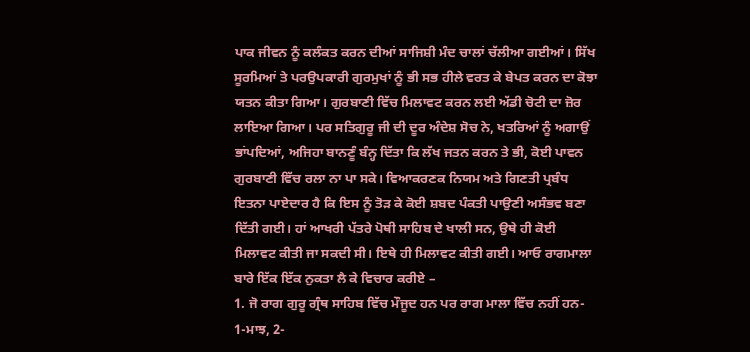ਪਾਕ ਜੀਵਨ ਨੂੰ ਕਲੰਕਤ ਕਰਨ ਦੀਆਂ ਸਾਜਿਸ਼ੀ ਮੰਦ ਚਾਲਾਂ ਚੱਲੀਆ ਗਈਆਂ। ਸਿੱਖ ਸੂਰਮਿਆਂ ਤੇ ਪਰਉਪਕਾਰੀ ਗੁਰਮੁਖਾਂ ਨੂੰ ਭੀ ਸਭ ਹੀਲੇ ਵਰਤ ਕੇ ਬੇਪਤ ਕਰਨ ਦਾ ਕੋਝਾ ਯਤਨ ਕੀਤਾ ਗਿਆ। ਗੁਰਬਾਣੀ ਵਿੱਚ ਮਿਲਾਵਟ ਕਰਨ ਲਈ ਅੱਡੀ ਚੋਟੀ ਦਾ ਜ਼ੋਰ ਲਾਇਆ ਗਿਆ। ਪਰ ਸਤਿਗੁਰੂ ਜੀ ਦੀ ਦੂਰ ਅੰਦੇਸ਼ ਸੋਚ ਨੇ, ਖਤਰਿਆਂ ਨੂੰ ਅਗਾਉਂ ਭਾਂਪਦਿਆਂ, ਅਜਿਹਾ ਬਾਨਣੂੰ ਬੰਨ੍ਹ ਦਿੱਤਾ ਕਿ ਲੱਖ ਜਤਨ ਕਰਨ ਤੇ ਭੀ, ਕੋਈ ਪਾਵਨ ਗੁਰਬਾਣੀ ਵਿੱਚ ਰਲਾ ਨਾ ਪਾ ਸਕੇ। ਵਿਆਕਰਣਕ ਨਿਯਮ ਅਤੇ ਗਿਣਤੀ ਪ੍ਰਬੰਧ ਇਤਨਾ ਪਾਏਦਾਰ ਹੈ ਕਿ ਇਸ ਨੂੰ ਤੋੜ ਕੇ ਕੋਈ ਸ਼ਬਦ ਪੰਕਤੀ ਪਾਉਣੀ ਅਸੰਭਵ ਬਣਾ ਦਿੱਤੀ ਗਈ। ਹਾਂ ਆਖਰੀ ਪੱਤਰੇ ਪੋਥੀ ਸਾਹਿਬ ਦੇ ਖਾਲੀ ਸਨ, ਉਥੇ ਹੀ ਕੋਈ ਮਿਲਾਵਟ ਕੀਤੀ ਜਾ ਸਕਦੀ ਸੀ। ਇਥੇ ਹੀ ਮਿਲਾਵਟ ਕੀਤੀ ਗਈ। ਆਓ ਰਾਗਮਾਲਾ ਬਾਰੇ ਇੱਕ ਇੱਕ ਨੁਕਤਾ ਲੈ ਕੇ ਵਿਚਾਰ ਕਰੀਏ –
1. ਜੋ ਰਾਗ ਗੁਰੂ ਗ੍ਰੰਥ ਸਾਹਿਬ ਵਿੱਚ ਮੌਜੂਦ ਹਨ ਪਰ ਰਾਗ ਮਾਲਾ ਵਿੱਚ ਨਹੀਂ ਹਨ-
1-ਮਾਝ, 2-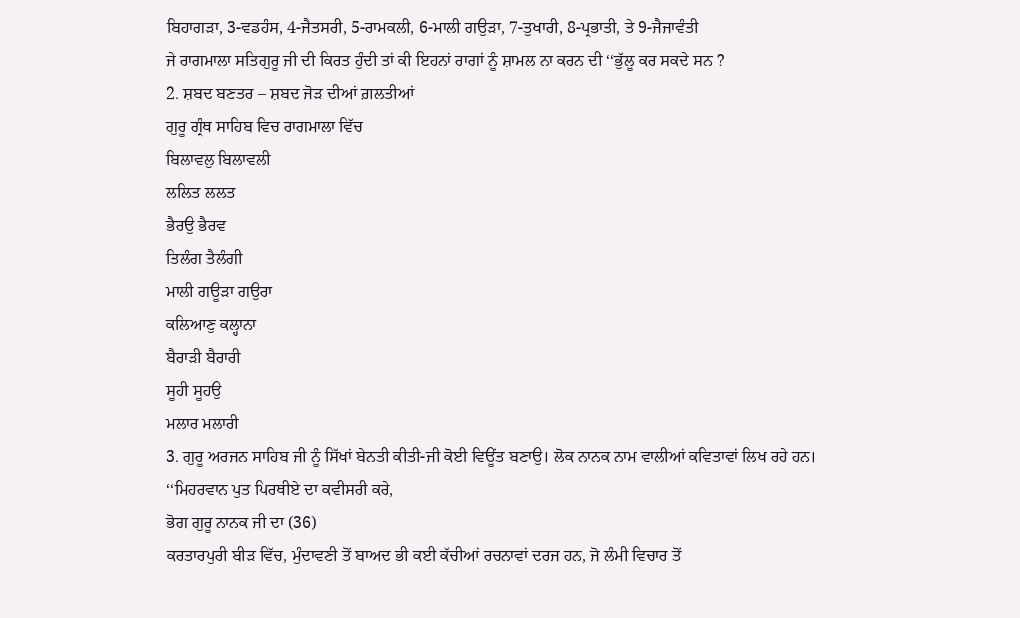ਬਿਹਾਗੜਾ, 3-ਵਡਹੰਸ, 4-ਜੈਤਸਰੀ, 5-ਰਾਮਕਲੀ, 6-ਮਾਲੀ ਗਉੜਾ, 7-ਤੁਖਾਰੀ, 8-ਪ੍ਰਭਾਤੀ, ਤੇ 9-ਜੈਜਾਵੰਤੀ
ਜੇ ਰਾਗਮਾਲਾ ਸਤਿਗੁਰੂ ਜੀ ਦੀ ਕਿਰਤ ਹੁੰਦੀ ਤਾਂ ਕੀ ਇਹਨਾਂ ਰਾਗਾਂ ਨੂੰ ਸ਼ਾਮਲ ਨਾ ਕਰਨ ਦੀ ‘‘ਭੁੱਲੂ ਕਰ ਸਕਦੇ ਸਨ ?
2. ਸ਼ਬਦ ਬਣਤਰ – ਸ਼ਬਦ ਜੋੜ ਦੀਆਂ ਗ਼ਲਤੀਆਂ
ਗੁਰੂ ਗ੍ਰੰਥ ਸਾਹਿਬ ਵਿਚ ਰਾਗਮਾਲਾ ਵਿੱਚ
ਬਿਲਾਵਲੁ ਬਿਲਾਵਲੀ
ਲਲਿਤ ਲਲਤ
ਭੈਰਉ ਭੈਰਵ
ਤਿਲੰਗ ਤੈਲੰਗੀ
ਮਾਲੀ ਗਊੜਾ ਗਉਰਾ
ਕਲਿਆਣੁ ਕਲ੍ਹਾਨਾ
ਬੈਰਾੜੀ ਬੈਰਾਰੀ
ਸੂਹੀ ਸੂਹਉ
ਮਲਾਰ ਮਲਾਰੀ
3. ਗੁਰੂ ਅਰਜਨ ਸਾਹਿਬ ਜੀ ਨੂੰ ਸਿੱਖਾਂ ਬੇਨਤੀ ਕੀਤੀ-ਜੀ ਕੋਈ ਵਿਊਂਤ ਬਣਾਉ। ਲੋਕ ਨਾਨਕ ਨਾਮ ਵਾਲੀਆਂ ਕਵਿਤਾਵਾਂ ਲਿਖ ਰਹੇ ਹਨ।
‘‘ਮਿਹਰਵਾਨ ਪੁਤ ਪਿਰਥੀਏ ਦਾ ਕਵੀਸਰੀ ਕਰੇ,
ਭੋਗ ਗੁਰੂ ਨਾਨਕ ਜੀ ਦਾ (36)
ਕਰਤਾਰਪੁਰੀ ਬੀੜ ਵਿੱਚ, ਮੁੰਦਾਵਣੀ ਤੋਂ ਬਾਅਦ ਭੀ ਕਈ ਕੱਚੀਆਂ ਰਚਨਾਵਾਂ ਦਰਜ ਹਨ, ਜੋ ਲੰਮੀ ਵਿਚਾਰ ਤੋਂ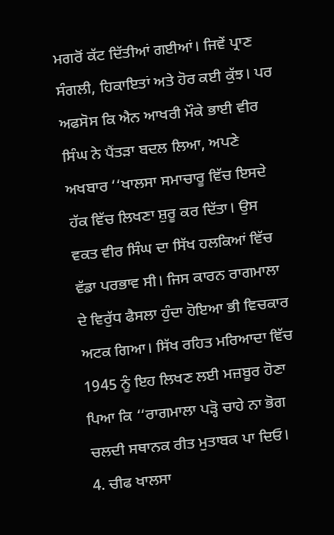ਮਗਰੋਂ ਕੱਟ ਦਿੱਤੀਆਂ ਗਈਆਂ। ਜਿਵੇਂ ਪ੍ਰਾਣ ਸੰਗਲੀ, ਹਿਕਾਇਤਾਂ ਅਤੇ ਹੋਰ ਕਈ ਕੁੱਝ। ਪਰ ਅਫਸੋਸ ਕਿ ਐਨ ਆਖਰੀ ਮੌਕੇ ਭਾਈ ਵੀਰ ਸਿੰਘ ਨੇ ਪੈਂਤੜਾ ਬਦਲ ਲਿਆ, ਅਪਣੇ ਅਖਬਾਰ ‘‘ਖਾਲਸਾ ਸਮਾਚਾਰੂ ਵਿੱਚ ਇਸਦੇ ਹੱਕ ਵਿੱਚ ਲਿਖਣਾ ਸ਼ੁਰੂ ਕਰ ਦਿੱਤਾ। ਉਸ ਵਕਤ ਵੀਰ ਸਿੰਘ ਦਾ ਸਿੱਖ ਹਲਕਿਆਂ ਵਿੱਚ ਵੱਡਾ ਪਰਭਾਵ ਸੀ। ਜਿਸ ਕਾਰਨ ਰਾਗਮਾਲਾ ਦੇ ਵਿਰੁੱਧ ਫੈਸਲਾ ਹੁੰਦਾ ਹੋਇਆ ਭੀ ਵਿਚਕਾਰ ਅਟਕ ਗਿਆ। ਸਿੱਖ ਰਹਿਤ ਮਰਿਆਦਾ ਵਿੱਚ 1945 ਨੂੰ ਇਹ ਲਿਖਣ ਲਈ ਮਜ਼ਬੂਰ ਹੋਣਾ ਪਿਆ ਕਿ ‘‘ਰਾਗਮਾਲਾ ਪੜ੍ਹੋ ਚਾਹੇ ਨਾ ਭੋਗ ਚਲਦੀ ਸਥਾਨਕ ਰੀਤ ਮੁਤਾਬਕ ਪਾ ਦਿਓ।
4. ਚੀਫ ਖਾਲਸਾ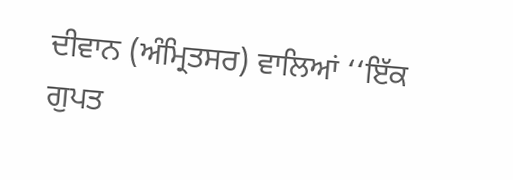ਦੀਵਾਨ (ਅੰਮ੍ਰਿਤਸਰ) ਵਾਲਿਆਂ ‘‘ਇੱਕ ਗੁਪਤ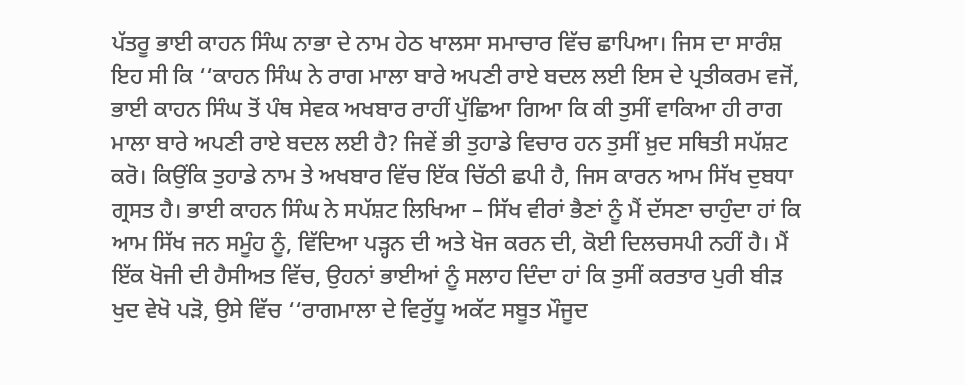ਪੱਤਰੂ ਭਾਈ ਕਾਹਨ ਸਿੰਘ ਨਾਭਾ ਦੇ ਨਾਮ ਹੇਠ ਖਾਲਸਾ ਸਮਾਚਾਰ ਵਿੱਚ ਛਾਪਿਆ। ਜਿਸ ਦਾ ਸਾਰੰਸ਼ ਇਹ ਸੀ ਕਿ ‘‘ਕਾਹਨ ਸਿੰਘ ਨੇ ਰਾਗ ਮਾਲਾ ਬਾਰੇ ਅਪਣੀ ਰਾਏ ਬਦਲ ਲਈ ਇਸ ਦੇ ਪ੍ਰਤੀਕਰਮ ਵਜੋਂ, ਭਾਈ ਕਾਹਨ ਸਿੰਘ ਤੋਂ ਪੰਥ ਸੇਵਕ ਅਖਬਾਰ ਰਾਹੀਂ ਪੁੱਛਿਆ ਗਿਆ ਕਿ ਕੀ ਤੁਸੀਂ ਵਾਕਿਆ ਹੀ ਰਾਗ ਮਾਲਾ ਬਾਰੇ ਅਪਣੀ ਰਾਏ ਬਦਲ ਲਈ ਹੈ? ਜਿਵੇਂ ਭੀ ਤੁਹਾਡੇ ਵਿਚਾਰ ਹਨ ਤੁਸੀਂ ਖ਼ੁਦ ਸਥਿਤੀ ਸਪੱਸ਼ਟ ਕਰੋ। ਕਿਉਂਕਿ ਤੁਹਾਡੇ ਨਾਮ ਤੇ ਅਖਬਾਰ ਵਿੱਚ ਇੱਕ ਚਿੱਠੀ ਛਪੀ ਹੈ, ਜਿਸ ਕਾਰਨ ਆਮ ਸਿੱਖ ਦੁਬਧਾ ਗ੍ਰਸਤ ਹੈ। ਭਾਈ ਕਾਹਨ ਸਿੰਘ ਨੇ ਸਪੱਸ਼ਟ ਲਿਖਿਆ – ਸਿੱਖ ਵੀਰਾਂ ਭੈਣਾਂ ਨੂੰ ਮੈਂ ਦੱਸਣਾ ਚਾਹੁੰਦਾ ਹਾਂ ਕਿ ਆਮ ਸਿੱਖ ਜਨ ਸਮੂੰਹ ਨੂੰ, ਵਿੱਦਿਆ ਪੜ੍ਹਨ ਦੀ ਅਤੇ ਖੋਜ ਕਰਨ ਦੀ, ਕੋਈ ਦਿਲਚਸਪੀ ਨਹੀਂ ਹੈ। ਮੈਂ ਇੱਕ ਖੋਜੀ ਦੀ ਹੈਸੀਅਤ ਵਿੱਚ, ਉਹਨਾਂ ਭਾਈਆਂ ਨੂੰ ਸਲਾਹ ਦਿੰਦਾ ਹਾਂ ਕਿ ਤੁਸੀਂ ਕਰਤਾਰ ਪੁਰੀ ਬੀੜ ਖੁਦ ਵੇਖੋ ਪੜੋ, ਉਸੇ ਵਿੱਚ ‘‘ਰਾਗਮਾਲਾ ਦੇ ਵਿਰੁੱਧੂ ਅਕੱਟ ਸਬੂਤ ਮੌਜੂਦ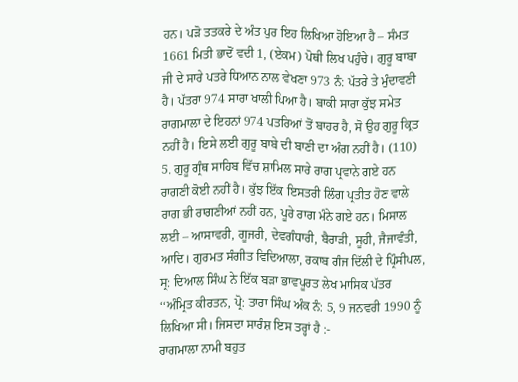ਹਨ। ਪੜੋ ਤਤਕਰੇ ਦੇ ਅੰਤ ਪੁਰ ਇਹ ਲਿਖਿਆ ਹੋਇਆ ਹੈ – ਸੰਮਤ 1661 ਮਿਤੀ ਭਾਦੋਂ ਵਦੀ 1, (ਏਕਮ) ਪੋਥੀ ਲਿਖ ਪਹੁੰਚੇ। ਗੁਰੂ ਬਾਬਾ ਜੀ ਦੇ ਸਾਰੇ ਪਤਰੇ ਧਿਆਨ ਨਾਲ ਵੇਖਣਾ 973 ਨੰ: ਪੱਤਰੇ ਤੇ ਮੁੰਦਾਵਣੀ ਹੈ। ਪੱਤਰਾ 974 ਸਾਰਾ ਖਾਲੀ ਪਿਆ ਹੈ। ਬਾਕੀ ਸਾਰਾ ਕੁੱਝ ਸਮੇਤ ਰਾਗਮਾਲਾ ਦੇ ਇਹਨਾਂ 974 ਪਤਰਿਆਂ ਤੋਂ ਬਾਹਰ ਹੈ, ਸੋ ਉਹ ਗੁਰੂ ਕ੍ਰਿਤ ਨਹੀਂ ਹੈ। ਇਸੇ ਲਈ ਗੁਰੂ ਬਾਬੇ ਦੀ ਬਾਣੀ ਦਾ ਅੰਗ ਨਹੀਂ ਹੈ। (110)
5. ਗੁਰੂ ਗ੍ਰੰਥ ਸਾਹਿਬ ਵਿੱਚ ਸ਼ਾਮਿਲ ਸਾਰੇ ਰਾਗ ਪ੍ਰਵਾਨੇ ਗਏ ਹਨ ਰਾਗਣੀ ਕੋਈ ਨਹੀਂ ਹੈ। ਕੁੱਝ ਇੱਕ ਇਸਤਰੀ ਲਿੰਗ ਪ੍ਰਤੀਤ ਹੋਣ ਵਾਲੇ ਰਾਗ ਭੀ ਰਾਗਣੀਆਂ ਨਹੀਂ ਹਨ, ਪੂਰੇ ਰਾਗ ਮੰਨੇ ਗਏ ਹਨ। ਮਿਸਾਲ ਲਈ – ਆਸਾਵਰੀ, ਗੂਜਰੀ, ਦੇਵਗੰਧਾਰੀ, ਬੈਰਾੜੀ, ਸੂਹੀ, ਜੈਜਾਵੰਤੀ, ਆਦਿ। ਗੁਰਮਤ ਸੰਗੀਤ ਵਿਦਿਆਲਾ, ਰਕਾਬ ਗੰਜ ਦਿੱਲੀ ਦੇ ਪ੍ਰਿੰਸੀਪਲ, ਸ੍ਰ: ਦਿਆਲ ਸਿੰਘ ਨੇ ਇੱਕ ਬੜਾ ਭਾਵਪੂਰਤ ਲੇਖ ਮਾਸਿਕ ਪੱਤਰ ‘‘ਅੰਮ੍ਰਿਤ ਕੀਰਤਨ, ਪ੍ਰੋ: ਤਾਰਾ ਸਿੰਘ ਅੰਕ ਨੰ: 5, 9 ਜਨਵਰੀ 1990 ਨੂੰ ਲਿਖਿਆ ਸੀ। ਜਿਸਦਾ ਸਾਰੰਸ਼ ਇਸ ਤਰ੍ਹਾਂ ਹੈ :-
ਰਾਗਮਾਲਾ ਨਾਮੀ ਬਹੁਤ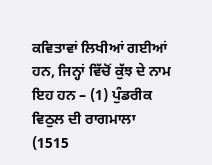ਕਵਿਤਾਵਾਂ ਲਿਖੀਆਂ ਗਈਆਂ ਹਨ, ਜਿਨ੍ਹਾਂ ਵਿੱਚੋਂ ਕੁੱਝ ਦੇ ਨਾਮ ਇਹ ਹਨ – (1) ਪੁੰਡਰੀਕ ਵਿਠੁਲ ਦੀ ਰਾਗਮਾਲਾ (1515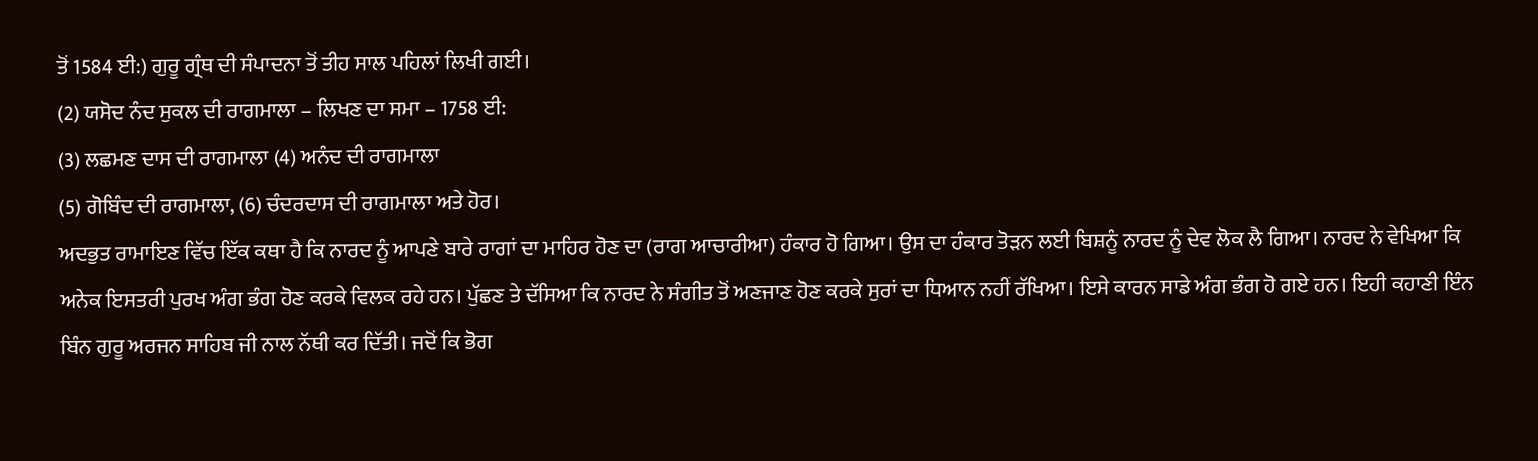ਤੋਂ 1584 ਈ:) ਗੁਰੂ ਗ੍ਰੰਥ ਦੀ ਸੰਪਾਦਨਾ ਤੋਂ ਤੀਹ ਸਾਲ ਪਹਿਲਾਂ ਲਿਖੀ ਗਈ।
(2) ਯਸੋਦ ਨੰਦ ਸੁਕਲ ਦੀ ਰਾਗਮਾਲਾ – ਲਿਖਣ ਦਾ ਸਮਾ – 1758 ਈ:
(3) ਲਛਮਣ ਦਾਸ ਦੀ ਰਾਗਮਾਲਾ (4) ਅਨੰਦ ਦੀ ਰਾਗਮਾਲਾ
(5) ਗੋਬਿੰਦ ਦੀ ਰਾਗਮਾਲਾ, (6) ਚੰਦਰਦਾਸ ਦੀ ਰਾਗਮਾਲਾ ਅਤੇ ਹੋਰ।
ਅਦਭੁਤ ਰਾਮਾਇਣ ਵਿੱਚ ਇੱਕ ਕਥਾ ਹੈ ਕਿ ਨਾਰਦ ਨੂੰ ਆਪਣੇ ਬਾਰੇ ਰਾਗਾਂ ਦਾ ਮਾਹਿਰ ਹੋਣ ਦਾ (ਰਾਗ ਆਚਾਰੀਆ) ਹੰਕਾਰ ਹੋ ਗਿਆ। ਉਸ ਦਾ ਹੰਕਾਰ ਤੋੜਨ ਲਈ ਬਿਸ਼ਨੂੰ ਨਾਰਦ ਨੂੰ ਦੇਵ ਲੋਕ ਲੈ ਗਿਆ। ਨਾਰਦ ਨੇ ਵੇਖਿਆ ਕਿ ਅਨੇਕ ਇਸਤਰੀ ਪੁਰਖ ਅੰਗ ਭੰਗ ਹੋਣ ਕਰਕੇ ਵਿਲਕ ਰਹੇ ਹਨ। ਪੁੱਛਣ ਤੇ ਦੱਸਿਆ ਕਿ ਨਾਰਦ ਨੇ ਸੰਗੀਤ ਤੋਂ ਅਣਜਾਣ ਹੋਣ ਕਰਕੇ ਸੁਰਾਂ ਦਾ ਧਿਆਨ ਨਹੀਂ ਰੱਖਿਆ। ਇਸੇ ਕਾਰਨ ਸਾਡੇ ਅੰਗ ਭੰਗ ਹੋ ਗਏ ਹਨ। ਇਹੀ ਕਹਾਣੀ ਇੰਨ ਬਿੰਨ ਗੁਰੂ ਅਰਜਨ ਸਾਹਿਬ ਜੀ ਨਾਲ ਨੱਥੀ ਕਰ ਦਿੱਤੀ। ਜਦੋਂ ਕਿ ਭੋਗ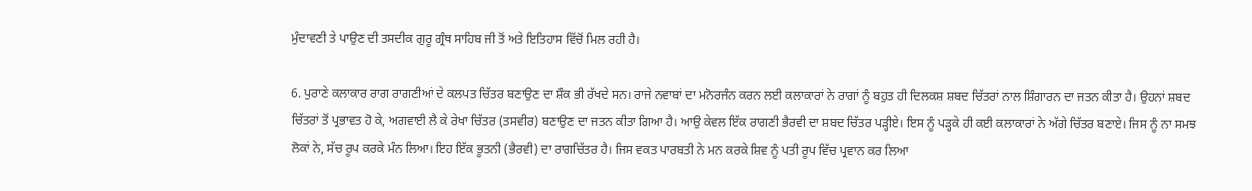ਮੁੰਦਾਵਣੀ ਤੇ ਪਾਉਣ ਦੀ ਤਸਦੀਕ ਗੁਰੂ ਗ੍ਰੰਥ ਸਾਹਿਬ ਜੀ ਤੋਂ ਅਤੇ ਇਤਿਹਾਸ ਵਿੱਚੋਂ ਮਿਲ ਰਹੀ ਹੈ।

6. ਪੁਰਾਣੇ ਕਲਾਕਾਰ ਰਾਗ ਰਾਗਣੀਆਂ ਦੇ ਕਲਪਤ ਚਿੱਤਰ ਬਣਾਉਣ ਦਾ ਸ਼ੌਕ ਭੀ ਰੱਖਦੇ ਸਨ। ਰਾਜੇ ਨਵਾਬਾਂ ਦਾ ਮਨੋਰਜੰਨ ਕਰਨ ਲਈ ਕਲਾਕਾਰਾਂ ਨੇ ਰਾਗਾਂ ਨੂੰ ਬਹੁਤ ਹੀ ਦਿਲਕਸ਼ ਸ਼ਬਦ ਚਿੱਤਰਾਂ ਨਾਲ ਸ਼ਿੰਗਾਰਨ ਦਾ ਜਤਨ ਕੀਤਾ ਹੈ। ਉਹਨਾਂ ਸ਼ਬਦ ਚਿੱਤਰਾਂ ਤੋਂ ਪ੍ਰਭਾਵਤ ਹੋ ਕੇ, ਅਗਵਾਈ ਲੈ ਕੇ ਰੇਖਾ ਚਿੱਤਰ (ਤਸਵੀਰ) ਬਣਾਉਣ ਦਾ ਜਤਨ ਕੀਤਾ ਗਿਆ ਹੈ। ਆਉ ਕੇਵਲ ਇੱਕ ਰਾਗਣੀ ਭੈਰਵੀ ਦਾ ਸ਼ਬਦ ਚਿੱਤਰ ਪੜ੍ਹੀਏ। ਇਸ ਨੂੰ ਪੜ੍ਹਕੇ ਹੀ ਕਈ ਕਲਾਕਾਰਾਂ ਨੇ ਅੱਗੇ ਚਿੱਤਰ ਬਣਾਏ। ਜਿਸ ਨੂੰ ਨਾ ਸਮਝ ਲੋਕਾਂ ਨੇ, ਸੱਚ ਰੂਪ ਕਰਕੇ ਮੰਨ ਲਿਆ। ਇਹ ਇੱਕ ਭੂਤਨੀ (ਭੈਰਵੀ) ਦਾ ਰਾਗਚਿੱਤਰ ਹੈ। ਜਿਸ ਵਕਤ ਪਾਰਬਤੀ ਨੇ ਮਨ ਕਰਕੇ ਸ਼ਿਵ ਨੂੰ ਪਤੀ ਰੂਪ ਵਿੱਚ ਪ੍ਰਵਾਨ ਕਰ ਲਿਆ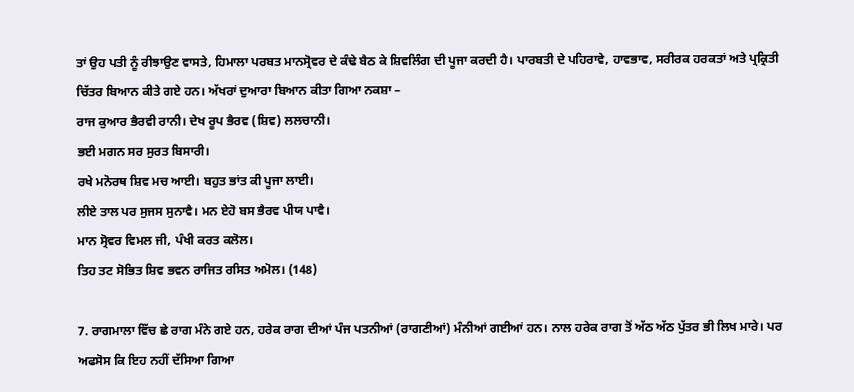ਤਾਂ ਉਹ ਪਤੀ ਨੂੰ ਰੀਝਾਉਣ ਵਾਸਤੇ, ਹਿਮਾਲਾ ਪਰਬਤ ਮਾਨਸ੍ਰੋਵਰ ਦੇ ਕੰਢੇ ਬੈਠ ਕੇ ਸ਼ਿਵਲਿੰਗ ਦੀ ਪੂਜਾ ਕਰਦੀ ਹੈ। ਪਾਰਬਤੀ ਦੇ ਪਹਿਰਾਵੇ, ਹਾਵਭਾਵ, ਸਰੀਰਕ ਹਰਕਤਾਂ ਅਤੇ ਪ੍ਰਕ੍ਰਿਤੀ ਚਿੱਤਰ ਬਿਆਨ ਕੀਤੇ ਗਏ ਹਨ। ਅੱਖਰਾਂ ਦੁਆਰਾ ਬਿਆਨ ਕੀਤਾ ਗਿਆ ਨਕਸ਼ਾ –
ਰਾਜ ਕੁਆਰ ਭੈਰਵੀ ਰਾਨੀ। ਦੇਖ ਰੂਪ ਭੈਰਵ (ਸ਼ਿਵ) ਲਲਚਾਨੀ।
ਭਈ ਮਗਨ ਸਰ ਸੁਰਤ ਬਿਸਾਰੀ।
ਰਖੇ ਮਨੋਰਥ ਸ਼ਿਵ ਮਚ ਆਈ। ਬਹੁਤ ਭਾਂਤ ਕੀ ਪੂਜਾ ਲਾਈ।
ਲੀਏ ਤਾਲ ਪਰ ਸੁਜਸ ਸੁਨਾਵੈ। ਮਨ ਏਹੋ ਬਸ ਭੈਰਵ ਪੀਯ ਪਾਵੈ।
ਮਾਨ ਸ੍ਰੋਵਰ ਵਿਮਲ ਜੀ, ਪੰਖੀ ਕਰਤ ਕਲੋਲ।
ਤਿਹ ਤਟ ਸੋਭਿਤ ਸ਼ਿਵ ਭਵਨ ਰਾਜਿਤ ਰਸਿਤ ਅਮੋਲ। (148)

7. ਰਾਗਮਾਲਾ ਵਿੱਚ ਛੇ ਰਾਗ ਮੰਨੇ ਗਏ ਹਨ, ਹਰੇਕ ਰਾਗ ਦੀਆਂ ਪੰਜ ਪਤਨੀਆਂ (ਰਾਗਣੀਆਂ) ਮੰਨੀਆਂ ਗਈਆਂ ਹਨ। ਨਾਲ ਹਰੇਕ ਰਾਗ ਤੋਂ ਅੱਠ ਅੱਠ ਪੁੱਤਰ ਭੀ ਲਿਖ ਮਾਰੇ। ਪਰ ਅਫਸੋਸ ਕਿ ਇਹ ਨਹੀਂ ਦੱਸਿਆ ਗਿਆ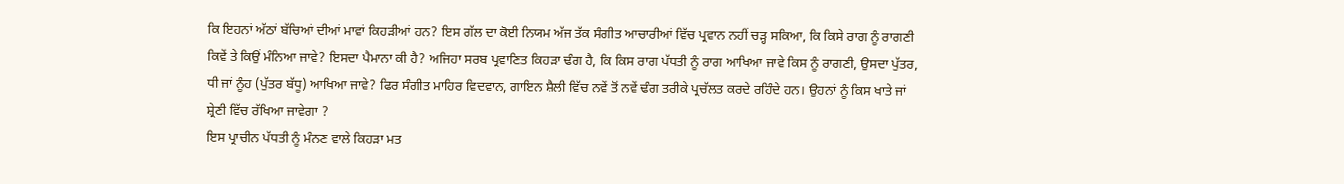ਕਿ ਇਹਨਾਂ ਅੱਠਾਂ ਬੱਚਿਆਂ ਦੀਆਂ ਮਾਵਾਂ ਕਿਹੜੀਆਂ ਹਨ? ਇਸ ਗੱਲ ਦਾ ਕੋਈ ਨਿਯਮ ਅੱਜ ਤੱਕ ਸੰਗੀਤ ਆਚਾਰੀਆਂ ਵਿੱਚ ਪ੍ਰਵਾਨ ਨਹੀਂ ਚੜ੍ਹ ਸਕਿਆ, ਕਿ ਕਿਸੇ ਰਾਗ ਨੂੰ ਰਾਗਣੀ ਕਿਵੇਂ ਤੇ ਕਿਉਂ ਮੰਨਿਆ ਜਾਵੇ? ਇਸਦਾ ਪੈਮਾਨਾ ਕੀ ਹੈ? ਅਜਿਹਾ ਸਰਬ ਪ੍ਰਵਾਣਿਤ ਕਿਹੜਾ ਢੰਗ ਹੈ, ਕਿ ਕਿਸ ਰਾਗ ਪੱਧਤੀ ਨੂੰ ਰਾਗ ਆਖਿਆ ਜਾਵੇ ਕਿਸ ਨੂੰ ਰਾਗਣੀ, ਉਸਦਾ ਪੁੱਤਰ, ਧੀ ਜਾਂ ਨੂੰਹ (ਪੁੱਤਰ ਬੱਧੂ) ਆਖਿਆ ਜਾਵੇ? ਫਿਰ ਸੰਗੀਤ ਮਾਹਿਰ ਵਿਦਵਾਨ, ਗਾਇਨ ਸ਼ੈਲੀ ਵਿੱਚ ਨਵੇਂ ਤੋਂ ਨਵੇਂ ਢੰਗ ਤਰੀਕੇ ਪ੍ਰਚੱਲਤ ਕਰਦੇ ਰਹਿੰਦੇ ਹਨ। ਉਹਨਾਂ ਨੂੰ ਕਿਸ ਖਾਤੇ ਜਾਂ ਸ਼੍ਰੇਣੀ ਵਿੱਚ ਰੱਖਿਆ ਜਾਵੇਗਾ ?
ਇਸ ਪ੍ਰਾਚੀਨ ਪੱਧਤੀ ਨੂੰ ਮੰਨਣ ਵਾਲੇ ਕਿਹੜਾ ਮਤ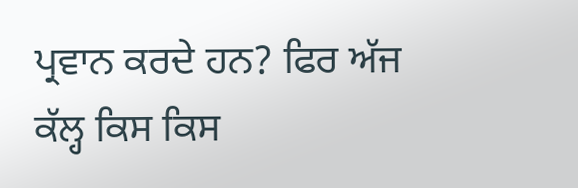ਪ੍ਰਵਾਨ ਕਰਦੇ ਹਨ? ਫਿਰ ਅੱਜ ਕੱਲ੍ਹ ਕਿਸ ਕਿਸ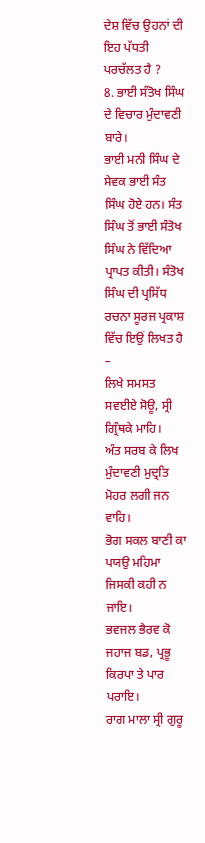ਦੇਸ਼ ਵਿੱਚ ਉਹਨਾਂ ਦੀ ਇਹ ਪੱਧਤੀ ਪਰਚੱਲਤ ਹੈ ?
8. ਭਾਈ ਸੰਤੋਖ ਸਿੰਘ ਦੇ ਵਿਚਾਰ ਮੁੰਦਾਵਣੀ ਬਾਰੇ।
ਭਾਈ ਮਨੀ ਸਿੰਘ ਦੇ ਸੇਵਕ ਭਾਈ ਸੰਤ ਸਿੰਘ ਹੋਏ ਹਨ। ਸੰਤ ਸਿੰਘ ਤੋਂ ਭਾਈ ਸੰਤੋਖ ਸਿੰਘ ਨੇ ਵਿੱਦਿਆ ਪ੍ਰਾਪਤ ਕੀਤੀ। ਸੰਤੋਖ ਸਿੰਘ ਦੀ ਪ੍ਰਸਿੱਧ ਰਚਨਾ ਸੂਰਜ ਪ੍ਰਕਾਸ਼ ਵਿੱਚ ਇਉਂ ਲਿਖਤ ਹੈ –
ਲਿਖੇ ਸਮਸਤ ਸਵਈਏ ਸੋਊ, ਸ੍ਰੀ ਗ੍ਰਿੰਥਕੇ ਮਾਹਿ।
ਅੰਤ ਸਰਬ ਕੇ ਲਿਖ ਮੁੰਦਾਵਣੀ ਮੁਦ੍ਰਤਿ ਮੋਹਰ ਲਗੀ ਜਨ ਵਾਹਿ।
ਭੋਗ ਸਕਲ ਬਾਣੀ ਕਾ ਪਯਉ ਮਹਿਮਾ ਜਿਸਕੀ ਕਹੀ ਨ ਜਾਇ।
ਭਵਜਲ ਭੈਰਵ ਕੋ ਜਹਾਜ ਬਡ, ਪ੍ਰਭੂ ਕਿਰਪਾ ਤੇ ਪਾਰ ਪਰਾਇ।
ਰਾਗ ਮਾਲਾ ਸ੍ਰੀ ਗੁਰੂ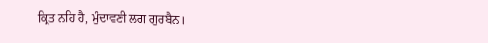ਕ੍ਰਿਤ ਨਹਿ ਹੈ, ਮੁੰਦਾਵਣੀ ਲਗ ਗੁਰਬੈਨ।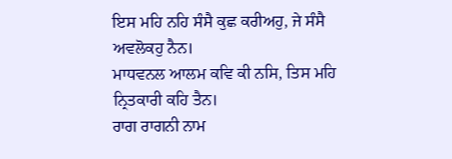ਇਸ ਮਹਿ ਨਹਿ ਸੰਸੈ ਕੁਛ ਕਰੀਅਹੁ, ਜੇ ਸੰਸੈ ਅਵਲੋਕਹੁ ਨੈਨ।
ਮਾਧਵਨਲ ਆਲਮ ਕਵਿ ਕੀ ਨਸਿ, ਤਿਸ ਮਹਿ ਨ੍ਰਿਤਕਾਰੀ ਕਹਿ ਤੈਨ।
ਰਾਗ ਰਾਗਨੀ ਨਾਮ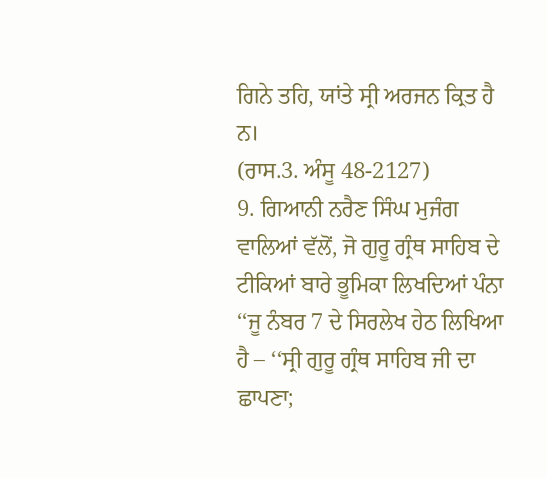ਗਿਨੇ ਤਹਿ, ਯਾਂਤੇ ਸ੍ਰੀ ਅਰਜਨ ਕ੍ਰਿਤ ਹੈ ਨ।
(ਰਾਸ.3. ਅੰਸੂ 48-2127)
9. ਗਿਆਨੀ ਨਰੈਣ ਸਿੰਘ ਮੁਜੰਗ ਵਾਲਿਆਂ ਵੱਲੋਂ, ਜੋ ਗੁਰੂ ਗ੍ਰੰਥ ਸਾਹਿਬ ਦੇ ਟੀਕਿਆਂ ਬਾਰੇ ਭੂਮਿਕਾ ਲਿਖਦਿਆਂ ਪੰਨਾ ‘‘ਜੂ ਨੰਬਰ 7 ਦੇ ਸਿਰਲੇਖ ਹੇਠ ਲਿਖਿਆ ਹੈ – ‘‘ਸ੍ਰੀ ਗੁਰੂ ਗ੍ਰੰਥ ਸਾਹਿਬ ਜੀ ਦਾ ਛਾਪਣਾ;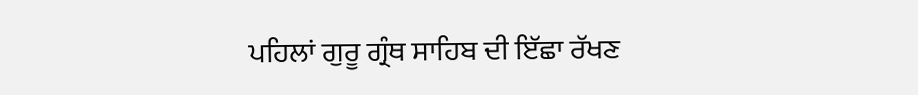ਪਹਿਲਾਂ ਗੁਰੂ ਗ੍ਰੰਥ ਸਾਹਿਬ ਦੀ ਇੱਛਾ ਰੱਖਣ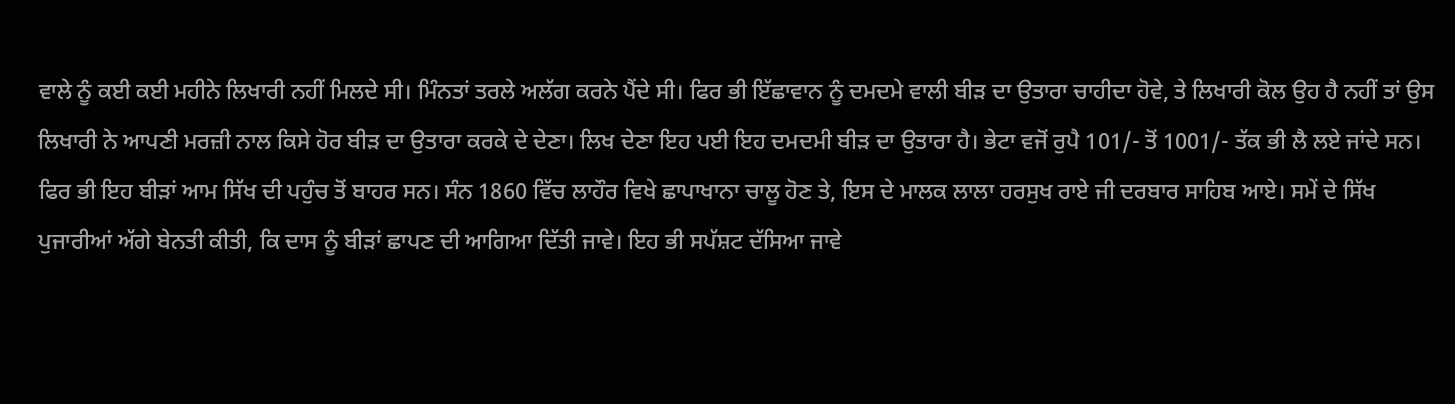ਵਾਲੇ ਨੂੰ ਕਈ ਕਈ ਮਹੀਨੇ ਲਿਖਾਰੀ ਨਹੀਂ ਮਿਲਦੇ ਸੀ। ਮਿੰਨਤਾਂ ਤਰਲੇ ਅਲੱਗ ਕਰਨੇ ਪੈਂਦੇ ਸੀ। ਫਿਰ ਭੀ ਇੱਛਾਵਾਨ ਨੂੰ ਦਮਦਮੇ ਵਾਲੀ ਬੀੜ ਦਾ ਉਤਾਰਾ ਚਾਹੀਦਾ ਹੋਵੇ, ਤੇ ਲਿਖਾਰੀ ਕੋਲ ਉਹ ਹੈ ਨਹੀਂ ਤਾਂ ਉਸ ਲਿਖਾਰੀ ਨੇ ਆਪਣੀ ਮਰਜ਼ੀ ਨਾਲ ਕਿਸੇ ਹੋਰ ਬੀੜ ਦਾ ਉਤਾਰਾ ਕਰਕੇ ਦੇ ਦੇਣਾ। ਲਿਖ ਦੇਣਾ ਇਹ ਪਈ ਇਹ ਦਮਦਮੀ ਬੀੜ ਦਾ ਉਤਾਰਾ ਹੈ। ਭੇਟਾ ਵਜੋਂ ਰੁਪੈ 101/- ਤੋਂ 1001/- ਤੱਕ ਭੀ ਲੈ ਲਏ ਜਾਂਦੇ ਸਨ। ਫਿਰ ਭੀ ਇਹ ਬੀੜਾਂ ਆਮ ਸਿੱਖ ਦੀ ਪਹੁੰਚ ਤੋਂ ਬਾਹਰ ਸਨ। ਸੰਨ 1860 ਵਿੱਚ ਲਾਹੌਰ ਵਿਖੇ ਛਾਪਾਖਾਨਾ ਚਾਲੂ ਹੋਣ ਤੇ, ਇਸ ਦੇ ਮਾਲਕ ਲਾਲਾ ਹਰਸੁਖ ਰਾਏ ਜੀ ਦਰਬਾਰ ਸਾਹਿਬ ਆਏ। ਸਮੇਂ ਦੇ ਸਿੱਖ ਪੁਜਾਰੀਆਂ ਅੱਗੇ ਬੇਨਤੀ ਕੀਤੀ, ਕਿ ਦਾਸ ਨੂੰ ਬੀੜਾਂ ਛਾਪਣ ਦੀ ਆਗਿਆ ਦਿੱਤੀ ਜਾਵੇ। ਇਹ ਭੀ ਸਪੱਸ਼ਟ ਦੱਸਿਆ ਜਾਵੇ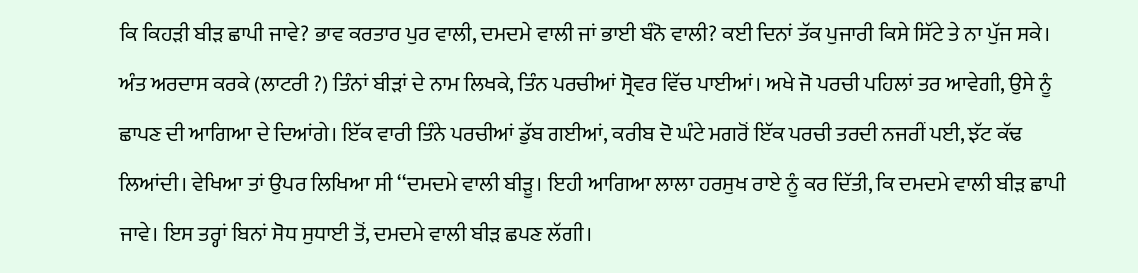ਕਿ ਕਿਹੜੀ ਬੀੜ ਛਾਪੀ ਜਾਵੇ? ਭਾਵ ਕਰਤਾਰ ਪੁਰ ਵਾਲੀ, ਦਮਦਮੇ ਵਾਲੀ ਜਾਂ ਭਾਈ ਬੰਨੋ ਵਾਲੀ? ਕਈ ਦਿਨਾਂ ਤੱਕ ਪੁਜਾਰੀ ਕਿਸੇ ਸਿੱਟੇ ਤੇ ਨਾ ਪੁੱਜ ਸਕੇ। ਅੰਤ ਅਰਦਾਸ ਕਰਕੇ (ਲਾਟਰੀ ?) ਤਿੰਨਾਂ ਬੀੜਾਂ ਦੇ ਨਾਮ ਲਿਖਕੇ, ਤਿੰਨ ਪਰਚੀਆਂ ਸ੍ਰੋਵਰ ਵਿੱਚ ਪਾਈਆਂ। ਅਖੇ ਜੋ ਪਰਚੀ ਪਹਿਲਾਂ ਤਰ ਆਵੇਗੀ, ਉਸੇ ਨੂੰ ਛਾਪਣ ਦੀ ਆਗਿਆ ਦੇ ਦਿਆਂਗੇ। ਇੱਕ ਵਾਰੀ ਤਿੰਨੇ ਪਰਚੀਆਂ ਡੁੱਬ ਗਈਆਂ, ਕਰੀਬ ਦੋ ਘੰਟੇ ਮਗਰੋਂ ਇੱਕ ਪਰਚੀ ਤਰਦੀ ਨਜਰੀਂ ਪਈ, ਝੱਟ ਕੱਢ ਲਿਆਂਦੀ। ਵੇਖਿਆ ਤਾਂ ਉਪਰ ਲਿਖਿਆ ਸੀ ‘‘ਦਮਦਮੇ ਵਾਲੀ ਬੀੜੂ। ਇਹੀ ਆਗਿਆ ਲਾਲਾ ਹਰਸੁਖ ਰਾਏ ਨੂੰ ਕਰ ਦਿੱਤੀ, ਕਿ ਦਮਦਮੇ ਵਾਲੀ ਬੀੜ ਛਾਪੀ ਜਾਵੇ। ਇਸ ਤਰ੍ਹਾਂ ਬਿਨਾਂ ਸੋਧ ਸੁਧਾਈ ਤੋਂ, ਦਮਦਮੇ ਵਾਲੀ ਬੀੜ ਛਪਣ ਲੱਗੀ।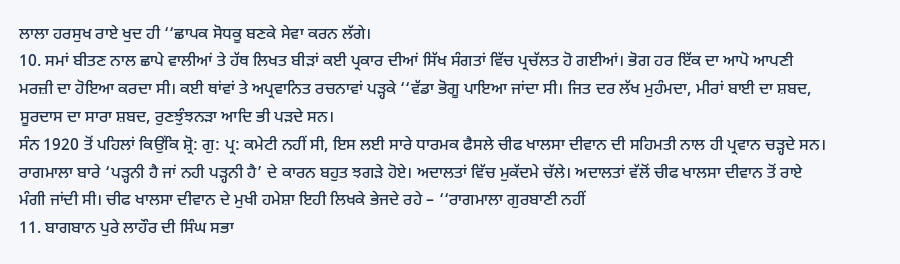ਲਾਲਾ ਹਰਸੁਖ ਰਾਏ ਖੁਦ ਹੀ ‘‘ਛਾਪਕ ਸੋਧਕੂ ਬਣਕੇ ਸੇਵਾ ਕਰਨ ਲੱਗੇ।
10. ਸਮਾਂ ਬੀਤਣ ਨਾਲ ਛਾਪੇ ਵਾਲੀਆਂ ਤੇ ਹੱਥ ਲਿਖਤ ਬੀੜਾਂ ਕਈ ਪ੍ਰਕਾਰ ਦੀਆਂ ਸਿੱਖ ਸੰਗਤਾਂ ਵਿੱਚ ਪ੍ਰਚੱਲਤ ਹੋ ਗਈਆਂ। ਭੋਗ ਹਰ ਇੱਕ ਦਾ ਆਪੋ ਆਪਣੀ ਮਰਜ਼ੀ ਦਾ ਹੋਇਆ ਕਰਦਾ ਸੀ। ਕਈ ਥਾਂਵਾਂ ਤੇ ਅਪ੍ਰਵਾਨਿਤ ਰਚਨਾਵਾਂ ਪੜ੍ਹਕੇ ‘‘ਵੱਡਾ ਭੋਗੂ ਪਾਇਆ ਜਾਂਦਾ ਸੀ। ਜਿਤ ਦਰ ਲੱਖ ਮੁਹੰਮਦਾ, ਮੀਰਾਂ ਬਾਈ ਦਾ ਸ਼ਬਦ, ਸੂਰਦਾਸ ਦਾ ਸਾਰਾ ਸ਼ਬਦ, ਰੁਣਝੁੰਝਨੜਾ ਆਦਿ ਭੀ ਪੜਦੇ ਸਨ।
ਸੰਨ 1920 ਤੋਂ ਪਹਿਲਾਂ ਕਿਉਂਕਿ ਸ਼੍ਰੋ: ਗੁ: ਪ੍ਰ: ਕਮੇਟੀ ਨਹੀਂ ਸੀ, ਇਸ ਲਈ ਸਾਰੇ ਧਾਰਮਕ ਫੈਸਲੇ ਚੀਫ ਖਾਲਸਾ ਦੀਵਾਨ ਦੀ ਸਹਿਮਤੀ ਨਾਲ ਹੀ ਪ੍ਰਵਾਨ ਚੜ੍ਹਦੇ ਸਨ। ਰਾਗਮਾਲਾ ਬਾਰੇ ‘ਪੜ੍ਹਨੀ ਹੈ ਜਾਂ ਨਹੀ ਪੜ੍ਹਨੀ ਹੈ’ ਦੇ ਕਾਰਨ ਬਹੁਤ ਝਗੜੇ ਹੋਏ। ਅਦਾਲਤਾਂ ਵਿੱਚ ਮੁਕੱਦਮੇ ਚੱਲੇ। ਅਦਾਲਤਾਂ ਵੱਲੋਂ ਚੀਫ ਖਾਲਸਾ ਦੀਵਾਨ ਤੋਂ ਰਾਏ ਮੰਗੀ ਜਾਂਦੀ ਸੀ। ਚੀਫ ਖਾਲਸਾ ਦੀਵਾਨ ਦੇ ਮੁਖੀ ਹਮੇਸ਼ਾ ਇਹੀ ਲਿਖਕੇ ਭੇਜਦੇ ਰਹੇ – ‘‘ਰਾਗਮਾਲਾ ਗੁਰਬਾਣੀ ਨਹੀਂ
11. ਬਾਗਬਾਨ ਪੁਰੇ ਲਾਹੌਰ ਦੀ ਸਿੰਘ ਸਭਾ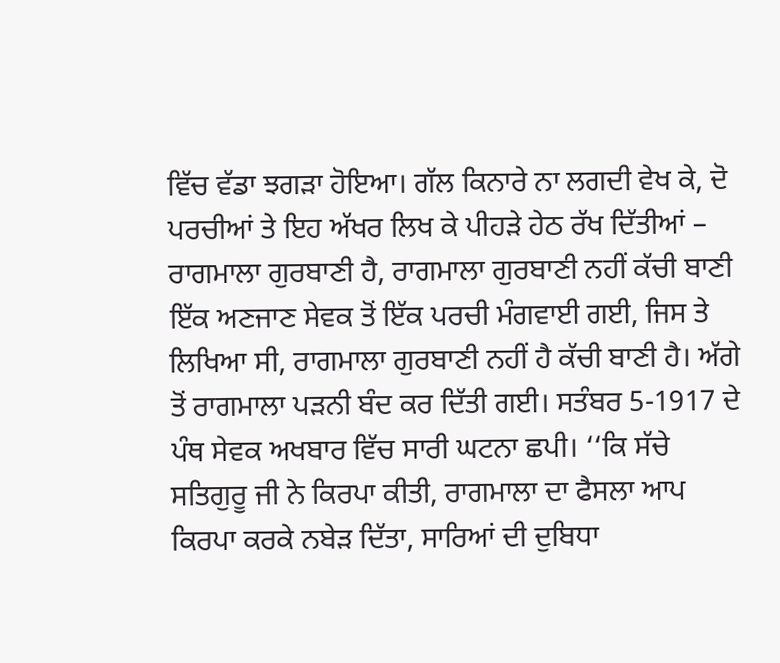ਵਿੱਚ ਵੱਡਾ ਝਗੜਾ ਹੋਇਆ। ਗੱਲ ਕਿਨਾਰੇ ਨਾ ਲਗਦੀ ਵੇਖ ਕੇ, ਦੋ ਪਰਚੀਆਂ ਤੇ ਇਹ ਅੱਖਰ ਲਿਖ ਕੇ ਪੀਹੜੇ ਹੇਠ ਰੱਖ ਦਿੱਤੀਆਂ – ਰਾਗਮਾਲਾ ਗੁਰਬਾਣੀ ਹੈ, ਰਾਗਮਾਲਾ ਗੁਰਬਾਣੀ ਨਹੀਂ ਕੱਚੀ ਬਾਣੀ ਇੱਕ ਅਣਜਾਣ ਸੇਵਕ ਤੋਂ ਇੱਕ ਪਰਚੀ ਮੰਗਵਾਈ ਗਈ, ਜਿਸ ਤੇ ਲਿਖਿਆ ਸੀ, ਰਾਗਮਾਲਾ ਗੁਰਬਾਣੀ ਨਹੀਂ ਹੈ ਕੱਚੀ ਬਾਣੀ ਹੈ। ਅੱਗੇ ਤੋਂ ਰਾਗਮਾਲਾ ਪੜਨੀ ਬੰਦ ਕਰ ਦਿੱਤੀ ਗਈ। ਸਤੰਬਰ 5-1917 ਦੇ ਪੰਥ ਸੇਵਕ ਅਖਬਾਰ ਵਿੱਚ ਸਾਰੀ ਘਟਨਾ ਛਪੀ। ‘‘ਕਿ ਸੱਚੇ ਸਤਿਗੁਰੂ ਜੀ ਨੇ ਕਿਰਪਾ ਕੀਤੀ, ਰਾਗਮਾਲਾ ਦਾ ਫੈਸਲਾ ਆਪ ਕਿਰਪਾ ਕਰਕੇ ਨਬੇੜ ਦਿੱਤਾ, ਸਾਰਿਆਂ ਦੀ ਦੁਬਿਧਾ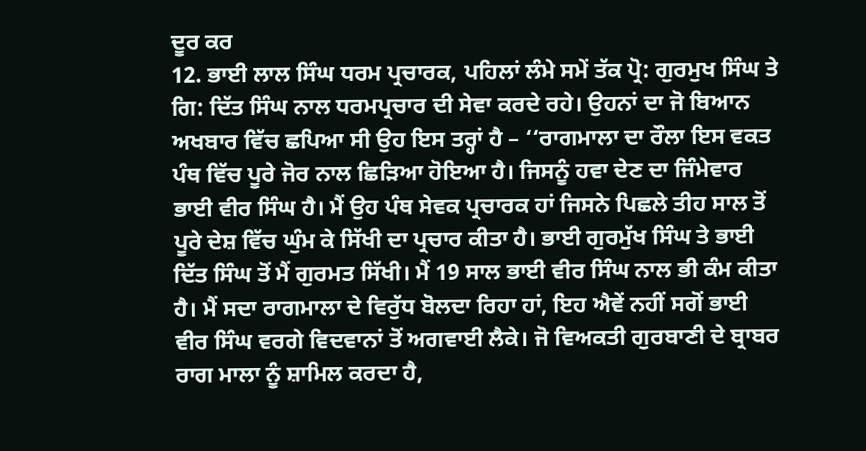ਦੂਰ ਕਰ
12. ਭਾਈ ਲਾਲ ਸਿੰਘ ਧਰਮ ਪ੍ਰਚਾਰਕ, ਪਹਿਲਾਂ ਲੰਮੇ ਸਮੇਂ ਤੱਕ ਪ੍ਰੋ: ਗੁਰਮੁਖ ਸਿੰਘ ਤੇ ਗਿ: ਦਿੱਤ ਸਿੰਘ ਨਾਲ ਧਰਮਪ੍ਰਚਾਰ ਦੀ ਸੇਵਾ ਕਰਦੇ ਰਹੇ। ਉਹਨਾਂ ਦਾ ਜੋ ਬਿਆਨ ਅਖਬਾਰ ਵਿੱਚ ਛਪਿਆ ਸੀ ਉਹ ਇਸ ਤਰ੍ਹਾਂ ਹੈ – ‘‘ਰਾਗਮਾਲਾ ਦਾ ਰੌਲਾ ਇਸ ਵਕਤ ਪੰਥ ਵਿੱਚ ਪੂਰੇ ਜੋਰ ਨਾਲ ਛਿੜਿਆ ਹੋਇਆ ਹੈ। ਜਿਸਨੂੰ ਹਵਾ ਦੇਣ ਦਾ ਜਿੰਮੇਵਾਰ ਭਾਈ ਵੀਰ ਸਿੰਘ ਹੈ। ਮੈਂ ਉਹ ਪੰਥ ਸੇਵਕ ਪ੍ਰਚਾਰਕ ਹਾਂ ਜਿਸਨੇ ਪਿਛਲੇ ਤੀਹ ਸਾਲ ਤੋਂ ਪੂਰੇ ਦੇਸ਼ ਵਿੱਚ ਘੁੰਮ ਕੇ ਸਿੱਖੀ ਦਾ ਪ੍ਰਚਾਰ ਕੀਤਾ ਹੈ। ਭਾਈ ਗੁਰਮੁੱਖ ਸਿੰਘ ਤੇ ਭਾਈ ਦਿੱਤ ਸਿੰਘ ਤੋਂ ਮੈਂ ਗੁਰਮਤ ਸਿੱਖੀ। ਮੈਂ 19 ਸਾਲ ਭਾਈ ਵੀਰ ਸਿੰਘ ਨਾਲ ਭੀ ਕੰਮ ਕੀਤਾ ਹੈ। ਮੈਂ ਸਦਾ ਰਾਗਮਾਲਾ ਦੇ ਵਿਰੁੱਧ ਬੋਲਦਾ ਰਿਹਾ ਹਾਂ, ਇਹ ਐਵੇਂ ਨਹੀਂ ਸਗੋਂ ਭਾਈ ਵੀਰ ਸਿੰਘ ਵਰਗੇ ਵਿਦਵਾਨਾਂ ਤੋਂ ਅਗਵਾਈ ਲੈਕੇ। ਜੋ ਵਿਅਕਤੀ ਗੁਰਬਾਣੀ ਦੇ ਬ੍ਰਾਬਰ ਰਾਗ ਮਾਲਾ ਨੂੰ ਸ਼ਾਮਿਲ ਕਰਦਾ ਹੈ,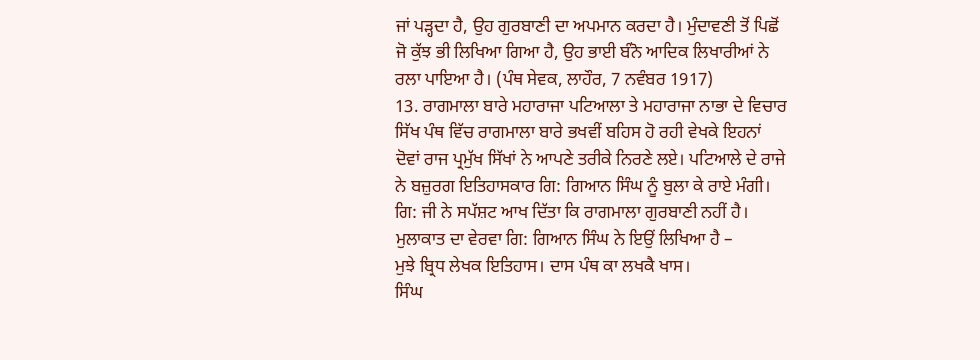ਜਾਂ ਪੜ੍ਹਦਾ ਹੈ, ਉਹ ਗੁਰਬਾਣੀ ਦਾ ਅਪਮਾਨ ਕਰਦਾ ਹੈ। ਮੁੰਦਾਵਣੀ ਤੋਂ ਪਿਛੋਂ ਜੋ ਕੁੱਝ ਭੀ ਲਿਖਿਆ ਗਿਆ ਹੈ, ਉਹ ਭਾਈ ਬੰਨੋ ਆਦਿਕ ਲਿਖਾਰੀਆਂ ਨੇ ਰਲਾ ਪਾਇਆ ਹੈ। (ਪੰਥ ਸੇਵਕ, ਲਾਹੌਰ, 7 ਨਵੰਬਰ 1917)
13. ਰਾਗਮਾਲਾ ਬਾਰੇ ਮਹਾਰਾਜਾ ਪਟਿਆਲਾ ਤੇ ਮਹਾਰਾਜਾ ਨਾਭਾ ਦੇ ਵਿਚਾਰ ਸਿੱਖ ਪੰਥ ਵਿੱਚ ਰਾਗਮਾਲਾ ਬਾਰੇ ਭਖਵੀਂ ਬਹਿਸ ਹੋ ਰਹੀ ਵੇਖਕੇ ਇਹਨਾਂ ਦੋਵਾਂ ਰਾਜ ਪ੍ਰਮੁੱਖ ਸਿੱਖਾਂ ਨੇ ਆਪਣੇ ਤਰੀਕੇ ਨਿਰਣੇ ਲਏ। ਪਟਿਆਲੇ ਦੇ ਰਾਜੇ ਨੇ ਬਜ਼ੁਰਗ ਇਤਿਹਾਸਕਾਰ ਗਿ: ਗਿਆਨ ਸਿੰਘ ਨੂੰ ਬੁਲਾ ਕੇ ਰਾਏ ਮੰਗੀ। ਗਿ: ਜੀ ਨੇ ਸਪੱਸ਼ਟ ਆਖ ਦਿੱਤਾ ਕਿ ਰਾਗਮਾਲਾ ਗੁਰਬਾਣੀ ਨਹੀਂ ਹੈ। ਮੁਲਾਕਾਤ ਦਾ ਵੇਰਵਾ ਗਿ: ਗਿਆਨ ਸਿੰਘ ਨੇ ਇਉਂ ਲਿਖਿਆ ਹੈ –
ਮੁਝੇ ਬ੍ਰਿਧ ਲੇਖਕ ਇਤਿਹਾਸ। ਦਾਸ ਪੰਥ ਕਾ ਲਖਕੈ ਖਾਸ।
ਸਿੰਘ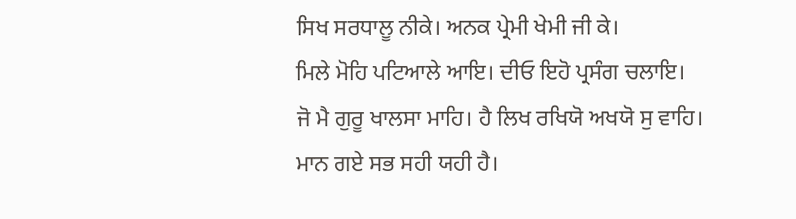ਸਿਖ ਸਰਧਾਲੂ ਨੀਕੇ। ਅਨਕ ਪ੍ਰੇਮੀ ਖੇਮੀ ਜੀ ਕੇ।
ਮਿਲੇ ਮੋਹਿ ਪਟਿਆਲੇ ਆਇ। ਦੀਓ ਇਹੋ ਪ੍ਰਸੰਗ ਚਲਾਇ।
ਜੋ ਮੈ ਗੁਰੂ ਖਾਲਸਾ ਮਾਹਿ। ਹੈ ਲਿਖ ਰਖਿਯੋ ਅਖਯੋ ਸੁ ਵਾਹਿ।
ਮਾਨ ਗਏ ਸਭ ਸਹੀ ਯਹੀ ਹੈ।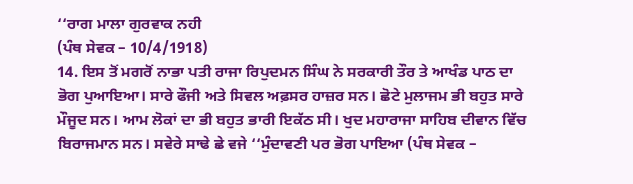‘‘ਰਾਗ ਮਾਲਾ ਗੁਰਵਾਕ ਨਹੀ
(ਪੰਥ ਸੇਵਕ – 10/4/1918)
14. ਇਸ ਤੋਂ ਮਗਰੋਂ ਨਾਭਾ ਪਤੀ ਰਾਜਾ ਰਿਪੁਦਮਨ ਸਿੰਘ ਨੇ ਸਰਕਾਰੀ ਤੌਰ ਤੇ ਆਖੰਡ ਪਾਠ ਦਾ ਭੋਗ ਪੁਆਇਆ। ਸਾਰੇ ਫੌਜੀ ਅਤੇ ਸਿਵਲ ਅਫ਼ਸਰ ਹਾਜ਼ਰ ਸਨ। ਛੋਟੇ ਮੁਲਾਜਮ ਭੀ ਬਹੁਤ ਸਾਰੇ ਮੌਜੂਦ ਸਨ। ਆਮ ਲੋਕਾਂ ਦਾ ਭੀ ਬਹੁਤ ਭਾਰੀ ਇਕੱਠ ਸੀ। ਖੁਦ ਮਹਾਰਾਜਾ ਸਾਹਿਬ ਦੀਵਾਨ ਵਿੱਚ ਬਿਰਾਜਮਾਨ ਸਨ। ਸਵੇਰੇ ਸਾਢੇ ਛੇ ਵਜੇ ‘‘ਮੁੰਦਾਵਣੀ ਪਰ ਭੋਗ ਪਾਇਆ (ਪੰਥ ਸੇਵਕ –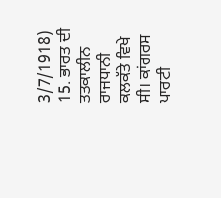3/7/1918)
15. ਭਾਰਤ ਦੀ ਤਤਕਾਲੀਨ ਰਾਜਧਾਨੀ ਕਲਕੱਤੇ ਵਿਖੇ ਸੀ। ਕਾਂਗਰਸ ਪਾਰਟੀ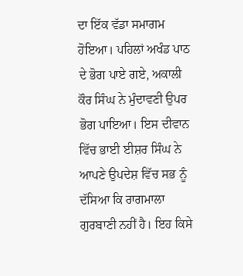ਦਾ ਇੱਕ ਵੱਡਾ ਸਮਾਗਮ ਹੋਇਆ। ਪਹਿਲਾਂ ਅਖੰਡ ਪਾਠ ਦੇ ਭੋਗ ਪਾਏ ਗਏ, ਅਕਾਲੀ ਕੌਰ ਸਿੰਘ ਨੇ ਮੁੰਦਾਵਣੀ ਉਪਰ ਭੋਗ ਪਾਇਆ। ਇਸ ਦੀਵਾਨ ਵਿੱਚ ਭਾਈ ਈਸ਼ਰ ਸਿੰਘ ਨੇ ਆਪਣੇ ਉਪਦੇਸ਼ ਵਿੱਚ ਸਭ ਨੂੰ ਦੱਸਿਆ ਕਿ ਰਾਗਮਾਲਾ ਗੁਰਬਾਣੀ ਨਹੀਂ ਹੈ। ਇਹ ਕਿਸੇ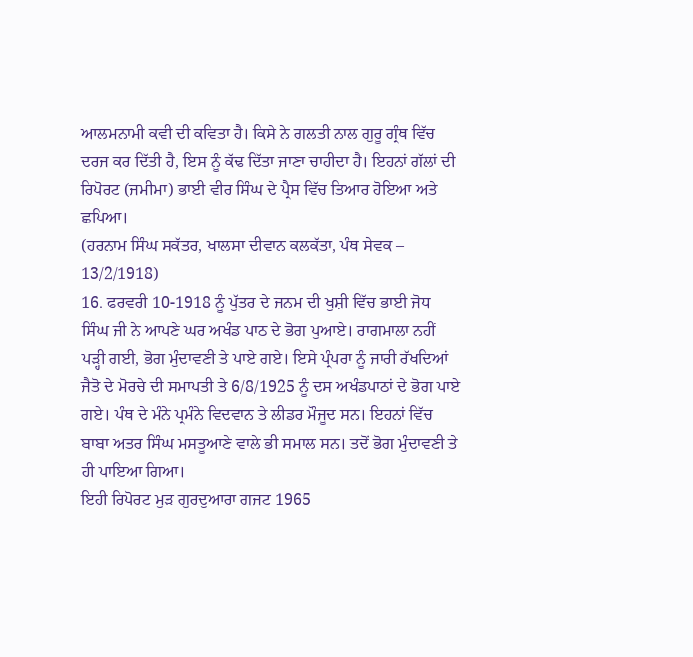ਆਲਮਨਾਮੀ ਕਵੀ ਦੀ ਕਵਿਤਾ ਹੈ। ਕਿਸੇ ਨੇ ਗਲਤੀ ਨਾਲ ਗੁਰੂ ਗ੍ਰੰਥ ਵਿੱਚ ਦਰਜ ਕਰ ਦਿੱਤੀ ਹੈ, ਇਸ ਨੂੰ ਕੱਢ ਦਿੱਤਾ ਜਾਣਾ ਚਾਹੀਦਾ ਹੈ। ਇਹਨਾਂ ਗੱਲਾਂ ਦੀ ਰਿਪੋਰਟ (ਜਮੀਮਾ) ਭਾਈ ਵੀਰ ਸਿੰਘ ਦੇ ਪ੍ਰੈਸ ਵਿੱਚ ਤਿਆਰ ਹੋਇਆ ਅਤੇ ਛਪਿਆ।
(ਹਰਨਾਮ ਸਿੰਘ ਸਕੱਤਰ, ਖਾਲਸਾ ਦੀਵਾਨ ਕਲਕੱਤਾ, ਪੰਥ ਸੇਵਕ – 13/2/1918)
16. ਫਰਵਰੀ 10-1918 ਨੂੰ ਪੁੱਤਰ ਦੇ ਜਨਮ ਦੀ ਖੁਸ਼ੀ ਵਿੱਚ ਭਾਈ ਜੋਧ ਸਿੰਘ ਜੀ ਨੇ ਆਪਣੇ ਘਰ ਅਖੰਡ ਪਾਠ ਦੇ ਭੋਗ ਪੁਆਏ। ਰਾਗਮਾਲਾ ਨਹੀਂ ਪੜ੍ਹੀ ਗਈ, ਭੋਗ ਮੁੰਦਾਵਣੀ ਤੇ ਪਾਏ ਗਏ। ਇਸੇ ਪ੍ਰੰਪਰਾ ਨੂੰ ਜਾਰੀ ਰੱਖਦਿਆਂ ਜੈਤੋ ਦੇ ਮੋਰਚੇ ਦੀ ਸਮਾਪਤੀ ਤੇ 6/8/1925 ਨੂੰ ਦਸ ਅਖੰਡਪਾਠਾਂ ਦੇ ਭੋਗ ਪਾਏ ਗਏ। ਪੰਥ ਦੇ ਮੰਨੇ ਪ੍ਰਮੰਨੇ ਵਿਦਵਾਨ ਤੇ ਲੀਡਰ ਮੌਜੂਦ ਸਨ। ਇਹਨਾਂ ਵਿੱਚ ਬਾਬਾ ਅਤਰ ਸਿੰਘ ਮਸਤੂਆਣੇ ਵਾਲੇ ਭੀ ਸਮਾਲ ਸਨ। ਤਦੋਂ ਭੋਗ ਮੁੰਦਾਵਣੀ ਤੇ ਹੀ ਪਾਇਆ ਗਿਆ।
ਇਹੀ ਰਿਪੋਰਟ ਮੁੜ ਗੁਰਦੁਆਰਾ ਗਜਟ 1965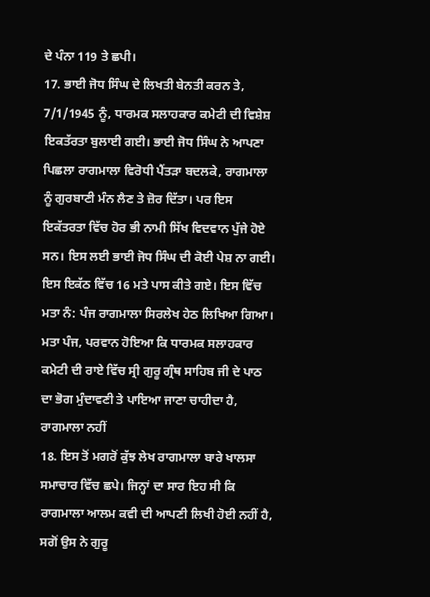ਦੇ ਪੰਨਾ 119 ਤੇ ਛਪੀ।
17. ਭਾਈ ਜੋਧ ਸਿੰਘ ਦੇ ਲਿਖਤੀ ਬੇਨਤੀ ਕਰਨ ਤੇ, 7/1/1945 ਨੂੰ, ਧਾਰਮਕ ਸਲਾਹਕਾਰ ਕਮੇਟੀ ਦੀ ਵਿਸ਼ੇਸ਼ ਇਕਤੱਰਤਾ ਬੁਲਾਈ ਗਈ। ਭਾਈ ਜੋਧ ਸਿੰਘ ਨੇ ਆਪਣਾ ਪਿਛਲਾ ਰਾਗਮਾਲਾ ਵਿਰੋਧੀ ਪੈਂਤੜਾ ਬਦਲਕੇ, ਰਾਗਮਾਲਾ ਨੂੰ ਗੁਰਬਾਣੀ ਮੰਨ ਲੈਣ ਤੇ ਜ਼ੋਰ ਦਿੱਤਾ। ਪਰ ਇਸ ਇਕੱਤਰਤਾ ਵਿੱਚ ਹੋਰ ਭੀ ਨਾਮੀ ਸਿੱਖ ਵਿਦਵਾਨ ਪੁੱਜੇ ਹੋਏ ਸਨ। ਇਸ ਲਈ ਭਾਈ ਜੋਧ ਸਿੰਘ ਦੀ ਕੋਈ ਪੇਸ਼ ਨਾ ਗਈ। ਇਸ ਇਕੱਠ ਵਿੱਚ 16 ਮਤੇ ਪਾਸ ਕੀਤੇ ਗਏ। ਇਸ ਵਿੱਚ ਮਤਾ ਨੰ: ਪੰਜ ਰਾਗਮਾਲਾ ਸਿਰਲੇਖ ਹੇਠ ਲਿਖਿਆ ਗਿਆ। ਮਤਾ ਪੰਜ, ਪਰਵਾਨ ਹੋਇਆ ਕਿ ਧਾਰਮਕ ਸਲਾਹਕਾਰ ਕਮੇਟੀ ਦੀ ਰਾਏ ਵਿੱਚ ਸ੍ਰੀ ਗੁਰੂ ਗ੍ਰੰਥ ਸਾਹਿਬ ਜੀ ਦੇ ਪਾਠ ਦਾ ਭੋਗ ਮੁੰਦਾਵਣੀ ਤੇ ਪਾਇਆ ਜਾਣਾ ਚਾਹੀਦਾ ਹੈ, ਰਾਗਮਾਲਾ ਨਹੀਂ
18. ਇਸ ਤੋਂ ਮਗਰੋਂ ਕੁੱਝ ਲੇਖ ਰਾਗਮਾਲਾ ਬਾਰੇ ਖਾਲਸਾ ਸਮਾਚਾਰ ਵਿੱਚ ਛਪੇ। ਜਿਨ੍ਹਾਂ ਦਾ ਸਾਰ ਇਹ ਸੀ ਕਿ ਰਾਗਮਾਲਾ ਆਲਮ ਕਵੀ ਦੀ ਆਪਣੀ ਲਿਖੀ ਹੋਈ ਨਹੀਂ ਹੈ, ਸਗੋਂ ਉਸ ਨੇ ਗੁਰੂ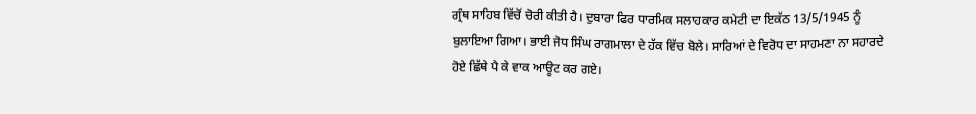ਗ੍ਰੰਥ ਸਾਹਿਬ ਵਿੱਚੋਂ ਚੋਰੀ ਕੀਤੀ ਹੈ। ਦੁਬਾਰਾ ਫਿਰ ਧਾਰਮਿਕ ਸਲਾਹਕਾਰ ਕਮੇਟੀ ਦਾ ਇਕੱਠ 13/5/1945 ਨੂੰ ਬੁਲਾਇਆ ਗਿਆ। ਭਾਈ ਜੋਧ ਸਿੰਘ ਰਾਗਮਾਲਾ ਦੇ ਹੱਕ ਵਿੱਚ ਬੋਲੇ। ਸਾਰਿਆਂ ਦੇ ਵਿਰੋਧ ਦਾ ਸਾਹਮਣਾ ਨਾ ਸਹਾਰਦੇ ਹੋਏ ਛਿੱਥੇ ਪੈ ਕੇ ਵਾਕ ਆਊਟ ਕਰ ਗਏ।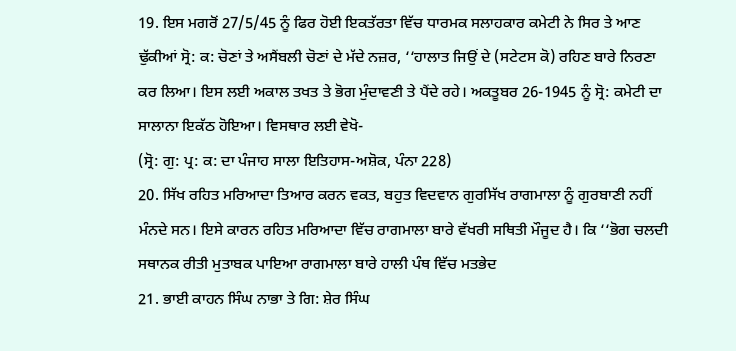19. ਇਸ ਮਗਰੋਂ 27/5/45 ਨੂੰ ਫਿਰ ਹੋਈ ਇਕਤੱਰਤਾ ਵਿੱਚ ਧਾਰਮਕ ਸਲਾਹਕਾਰ ਕਮੇਟੀ ਨੇ ਸਿਰ ਤੇ ਆਣ ਢੁੱਕੀਆਂ ਸ੍ਰੋ: ਕ: ਚੋਣਾਂ ਤੇ ਅਸੈਂਬਲੀ ਚੋਣਾਂ ਦੇ ਮੱਦੇ ਨਜ਼ਰ, ‘‘ਹਾਲਾਤ ਜਿਉਂ ਦੇ (ਸਟੇਟਸ ਕੋ) ਰਹਿਣ ਬਾਰੇ ਨਿਰਣਾ ਕਰ ਲਿਆ। ਇਸ ਲਈ ਅਕਾਲ ਤਖਤ ਤੇ ਭੋਗ ਮੁੰਦਾਵਣੀ ਤੇ ਪੈਂਦੇ ਰਹੇ। ਅਕਤੂਬਰ 26-1945 ਨੂੰ ਸ੍ਰੋ: ਕਮੇਟੀ ਦਾ ਸਾਲਾਨਾ ਇਕੱਠ ਹੋਇਆ। ਵਿਸਥਾਰ ਲਈ ਵੇਖੋ-
(ਸ੍ਰੋ: ਗੁ: ਪ੍ਰ: ਕ: ਦਾ ਪੰਜਾਹ ਸਾਲਾ ਇਤਿਹਾਸ-ਅਸ਼ੋਕ, ਪੰਨਾ 228)
20. ਸਿੱਖ ਰਹਿਤ ਮਰਿਆਦਾ ਤਿਆਰ ਕਰਨ ਵਕਤ, ਬਹੁਤ ਵਿਦਵਾਨ ਗੁਰਸਿੱਖ ਰਾਗਮਾਲਾ ਨੂੰ ਗੁਰਬਾਣੀ ਨਹੀਂ ਮੰਨਦੇ ਸਨ। ਇਸੇ ਕਾਰਨ ਰਹਿਤ ਮਰਿਆਦਾ ਵਿੱਚ ਰਾਗਮਾਲਾ ਬਾਰੇ ਵੱਖਰੀ ਸਥਿਤੀ ਮੌਜੂਦ ਹੈ। ਕਿ ‘‘ਭੋਗ ਚਲਦੀ ਸਥਾਨਕ ਰੀਤੀ ਮੁਤਾਬਕ ਪਾਇਆ ਰਾਗਮਾਲਾ ਬਾਰੇ ਹਾਲੀ ਪੰਥ ਵਿੱਚ ਮਤਭੇਦ
21. ਭਾਈ ਕਾਹਨ ਸਿੰਘ ਨਾਭਾ ਤੇ ਗਿ: ਸ਼ੇਰ ਸਿੰਘ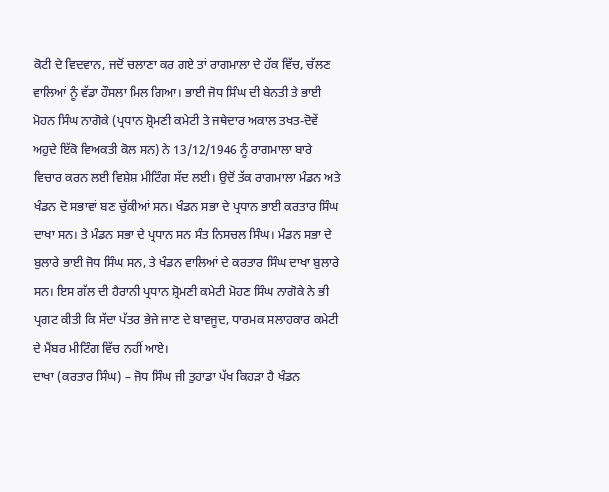ਕੋਟੀ ਦੇ ਵਿਦਵਾਨ, ਜਦੋਂ ਚਲਾਣਾ ਕਰ ਗਏ ਤਾਂ ਰਾਗਮਾਲਾ ਦੇ ਹੱਕ ਵਿੱਚ, ਚੱਲਣ ਵਾਲਿਆਂ ਨੂੰ ਵੱਡਾ ਹੌਸਲਾ ਮਿਲ ਗਿਆ। ਭਾਈ ਜੋਧ ਸਿੰਘ ਦੀ ਬੇਨਤੀ ਤੇ ਭਾਈ ਮੋਹਨ ਸਿੰਘ ਨਾਗੋਕੇ (ਪ੍ਰਧਾਨ ਸ਼੍ਰੋਮਣੀ ਕਮੇਟੀ ਤੇ ਜਥੇਦਾਰ ਅਕਾਲ ਤਖਤ-ਦੋਵੇਂ ਅਹੁਦੇ ਇੱਕੋ ਵਿਅਕਤੀ ਕੋਲ ਸਨ) ਨੇ 13/12/1946 ਨੂੰ ਰਾਗਮਾਲਾ ਬਾਰੇ ਵਿਚਾਰ ਕਰਨ ਲਈ ਵਿਸ਼ੇਸ਼ ਮੀਟਿੰਗ ਸੱਦ ਲਈ। ਉਦੋਂ ਤੱਕ ਰਾਗਮਾਲਾ ਮੰਡਨ ਅਤੇ ਖੰਡਨ ਦੋ ਸਭਾਵਾਂ ਬਣ ਚੁੱਕੀਆਂ ਸਨ। ਖੰਡਨ ਸਭਾ ਦੇ ਪ੍ਰਧਾਨ ਭਾਈ ਕਰਤਾਰ ਸਿੰਘ ਦਾਖਾ ਸਨ। ਤੇ ਮੰਡਨ ਸਭਾ ਦੇ ਪ੍ਰਧਾਨ ਸਨ ਸੰਤ ਨਿਸਚਲ ਸਿੰਘ। ਮੰਡਨ ਸਭਾ ਦੇ ਬੁਲਾਰੇ ਭਾਈ ਜੋਧ ਸਿੰਘ ਸਨ, ਤੇ ਖੰਡਨ ਵਾਲਿਆਂ ਦੇ ਕਰਤਾਰ ਸਿੰਘ ਦਾਖਾ ਬੁਲਾਰੇ ਸਨ। ਇਸ ਗੱਲ ਦੀ ਹੈਰਾਨੀ ਪ੍ਰਧਾਨ ਸ਼੍ਰੋਮਣੀ ਕਮੇਟੀ ਮੋਹਣ ਸਿੰਘ ਨਾਗੋਕੇ ਨੇ ਭੀ ਪ੍ਰਗਟ ਕੀਤੀ ਕਿ ਸੱਦਾ ਪੱਤਰ ਭੇਜੇ ਜਾਣ ਦੇ ਬਾਵਜੂਦ, ਧਾਰਮਕ ਸਲਾਹਕਾਰ ਕਮੇਟੀ ਦੇ ਮੈਂਬਰ ਮੀਟਿੰਗ ਵਿੱਚ ਨਹੀਂ ਆਏ।
ਦਾਖਾ (ਕਰਤਾਰ ਸਿੰਘ) – ਜੋਧ ਸਿੰਘ ਜੀ ਤੁਹਾਡਾ ਪੱਖ ਕਿਹੜਾ ਹੈ ਖੰਡਨ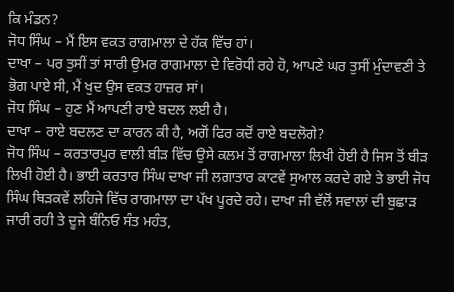ਕਿ ਮੰਡਨ?
ਜੋਧ ਸਿੰਘ – ਮੈਂ ਇਸ ਵਕਤ ਰਾਗਮਾਲਾ ਦੇ ਹੱਕ ਵਿੱਚ ਹਾਂ।
ਦਾਖਾ – ਪਰ ਤੁਸੀਂ ਤਾਂ ਸਾਰੀ ਉਮਰ ਰਾਗਮਾਲਾ ਦੇ ਵਿਰੋਧੀ ਰਹੇ ਹੋ, ਆਪਣੇ ਘਰ ਤੁਸੀਂ ਮੁੰਦਾਵਣੀ ਤੇ ਭੋਗ ਪਾਏ ਸੀ, ਮੈਂ ਖੁਦ ਉਸ ਵਕਤ ਹਾਜ਼ਰ ਸਾਂ।
ਜੋਧ ਸਿੰਘ – ਹੁਣ ਮੈਂ ਆਪਣੀ ਰਾਏ ਬਦਲ ਲਈ ਹੈ।
ਦਾਖਾ – ਰਾਏ ਬਦਲਣ ਦਾ ਕਾਰਨ ਕੀ ਹੈ, ਅਗੋਂ ਫਿਰ ਕਦੋਂ ਰਾਏ ਬਦਲੋਗੇ?
ਜੋਧ ਸਿੰਘ – ਕਰਤਾਰਪੁਰ ਵਾਲੀ ਬੀੜ ਵਿੱਚ ਉਸੇ ਕਲਮ ਤੋਂ ਰਾਗਮਾਲਾ ਲਿਖੀ ਹੋਈ ਹੈ ਜਿਸ ਤੋਂ ਬੀੜ ਲਿਖੀ ਹੋਈ ਹੈ। ਭਾਈ ਕਰਤਾਰ ਸਿੰਘ ਦਾਖਾ ਜੀ ਲਗਾਤਾਰ ਕਾਟਵੇਂ ਸੁਆਲ ਕਰਦੇ ਗਏ ਤੇ ਭਾਈ ਜੋਧ ਸਿੰਘ ਥਿੜਕਵੇਂ ਲਹਿਜੇ ਵਿੱਚ ਰਾਗਮਾਲਾ ਦਾ ਪੱਖ ਪੂਰਦੇ ਰਹੇ। ਦਾਖਾ ਜੀ ਵੱਲੋਂ ਸਵਾਲਾਂ ਦੀ ਬੁਛਾੜ ਜਾਰੀ ਰਹੀ ਤੇ ਦੂਜੇ ਬੰਨਿਓ ਸੰਤ ਮਹੰਤ,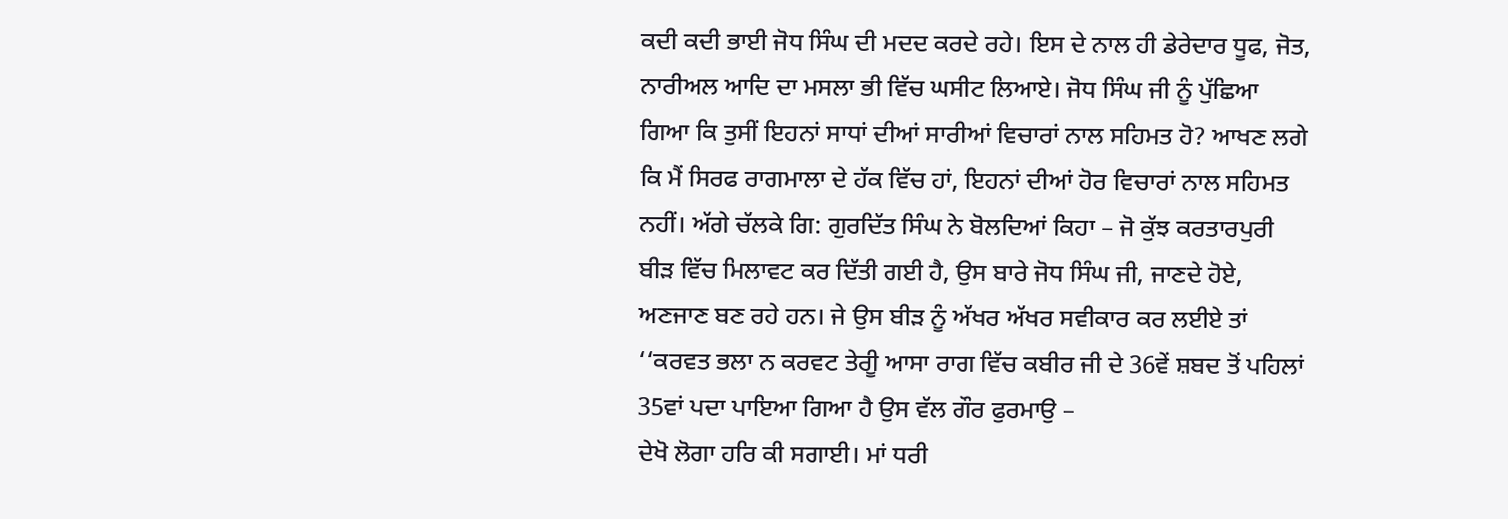ਕਦੀ ਕਦੀ ਭਾਈ ਜੋਧ ਸਿੰਘ ਦੀ ਮਦਦ ਕਰਦੇ ਰਹੇ। ਇਸ ਦੇ ਨਾਲ ਹੀ ਡੇਰੇਦਾਰ ਧੂਫ, ਜੋਤ, ਨਾਰੀਅਲ ਆਦਿ ਦਾ ਮਸਲਾ ਭੀ ਵਿੱਚ ਘਸੀਟ ਲਿਆਏ। ਜੋਧ ਸਿੰਘ ਜੀ ਨੂੰ ਪੁੱਛਿਆ ਗਿਆ ਕਿ ਤੁਸੀਂ ਇਹਨਾਂ ਸਾਧਾਂ ਦੀਆਂ ਸਾਰੀਆਂ ਵਿਚਾਰਾਂ ਨਾਲ ਸਹਿਮਤ ਹੋ? ਆਖਣ ਲਗੇ ਕਿ ਮੈਂ ਸਿਰਫ ਰਾਗਮਾਲਾ ਦੇ ਹੱਕ ਵਿੱਚ ਹਾਂ, ਇਹਨਾਂ ਦੀਆਂ ਹੋਰ ਵਿਚਾਰਾਂ ਨਾਲ ਸਹਿਮਤ ਨਹੀਂ। ਅੱਗੇ ਚੱਲਕੇ ਗਿ: ਗੁਰਦਿੱਤ ਸਿੰਘ ਨੇ ਬੋਲਦਿਆਂ ਕਿਹਾ – ਜੋ ਕੁੱਝ ਕਰਤਾਰਪੁਰੀ ਬੀੜ ਵਿੱਚ ਮਿਲਾਵਟ ਕਰ ਦਿੱਤੀ ਗਈ ਹੈ, ਉਸ ਬਾਰੇ ਜੋਧ ਸਿੰਘ ਜੀ, ਜਾਣਦੇ ਹੋਏ, ਅਣਜਾਣ ਬਣ ਰਹੇ ਹਨ। ਜੇ ਉਸ ਬੀੜ ਨੂੰ ਅੱਖਰ ਅੱਖਰ ਸਵੀਕਾਰ ਕਰ ਲਈਏ ਤਾਂ ‘‘ਕਰਵਤ ਭਲਾ ਨ ਕਰਵਟ ਤੇਰੀੂ ਆਸਾ ਰਾਗ ਵਿੱਚ ਕਬੀਰ ਜੀ ਦੇ 36ਵੇਂ ਸ਼ਬਦ ਤੋਂ ਪਹਿਲਾਂ 35ਵਾਂ ਪਦਾ ਪਾਇਆ ਗਿਆ ਹੈ ਉਸ ਵੱਲ ਗੌਰ ਫੁਰਮਾਉ –
ਦੇਖੋ ਲੋਗਾ ਹਰਿ ਕੀ ਸਗਾਈ। ਮਾਂ ਧਰੀ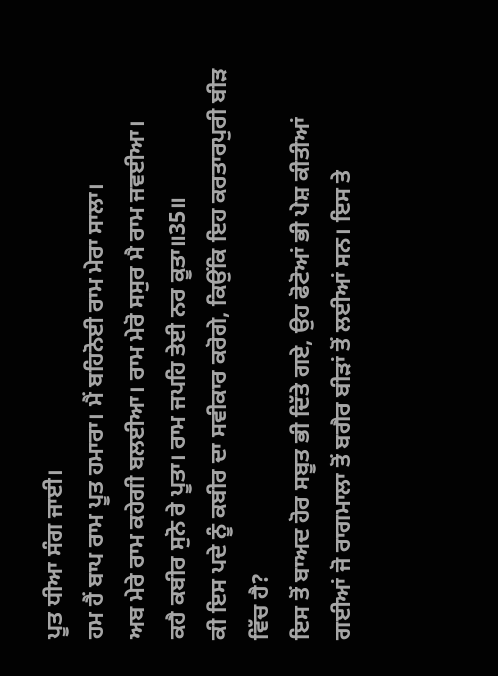ਪੂਤ ਧੀਆ ਸੰਗ ਜਾਈ।
ਹਮ ਹੈਂ ਬਾਪ ਰਾਮ ਪੂਤ ਹਮਾਰਾ। ਮੈਂ ਬਹਿਨੋਈ ਰਾਮ ਮੇਰਾ ਸਾਲਾ।
ਅਬ ਮੇਰੇ ਰਾਮ ਕਹੇਗੀ ਬਲਈਆ। ਰਾਮ ਮੇਰੋ ਸਸੁਰ ਮੈ ਰਾਮ ਜਵਈਆ।
ਕਹੈ ਕਬੀਰ ਸੁਨੋ ਰੇ ਪੂਤਾ। ਰਾਮ ਜਪਹਿ ਤੇਈ ਨਰ ਕੂਤਾ॥35॥
ਕੀ ਇਸ ਪਦੇ ਨੂੰ ਕਬੀਰ ਦਾ ਸਵੀਕਾਰ ਕਰੋਗੇ, ਕਿਉਂਕਿ ਇਹ ਕਰਤਾਰਪੁਰੀ ਬੀੜ ਵਿੱਚ ਹੈ?
ਇਸ ਤੋਂ ਬਾਅਦ ਹੋਰ ਸਬੂਤ ਭੀ ਦਿੱਤੇ ਗਏ, ਉਹ ਫੋਟੋਆਂ ਭੀ ਪੇਸ਼ ਕੀਤੀਆਂ ਗਈਆਂ ਜੋ ਰਾਗਮਾਲਾ ਤੋਂ ਬਗੈਰ ਬੀੜਾਂ ਤੋਂ ਲਈਆਂ ਸਨ। ਇਸ ਤੇ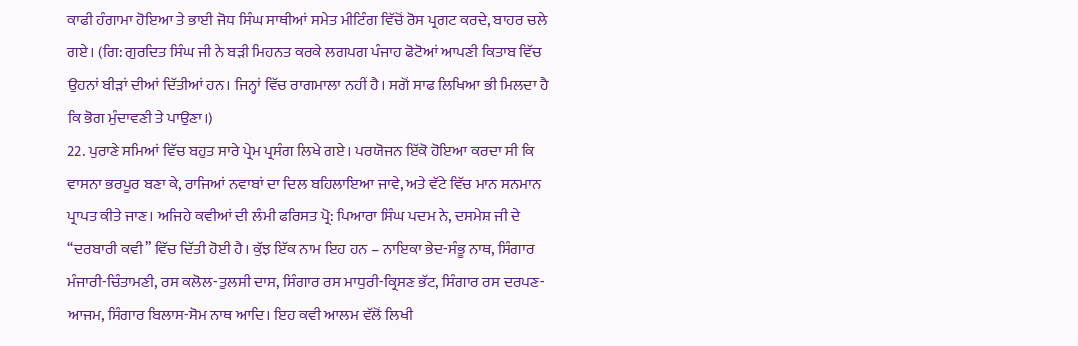ਕਾਫੀ ਹੰਗਾਮਾ ਹੋਇਆ ਤੇ ਭਾਈ ਜੋਧ ਸਿੰਘ ਸਾਥੀਆਂ ਸਮੇਤ ਮੀਟਿੰਗ ਵਿੱਚੋਂ ਰੋਸ ਪ੍ਰਗਟ ਕਰਦੇ, ਬਾਹਰ ਚਲੇ ਗਏ। (ਗਿ: ਗੁਰਦਿਤ ਸਿੰਘ ਜੀ ਨੇ ਬੜੀ ਮਿਹਨਤ ਕਰਕੇ ਲਗਪਗ ਪੰਜਾਹ ਫੋਟੋਆਂ ਆਪਣੀ ਕਿਤਾਬ ਵਿੱਚ ਉਹਨਾਂ ਬੀੜਾਂ ਦੀਆਂ ਦਿੱਤੀਆਂ ਹਨ। ਜਿਨ੍ਹਾਂ ਵਿੱਚ ਰਾਗਮਾਲਾ ਨਹੀਂ ਹੈ। ਸਗੋਂ ਸਾਫ ਲਿਖਿਆ ਭੀ ਮਿਲਦਾ ਹੈ ਕਿ ਭੋਗ ਮੁੰਦਾਵਣੀ ਤੇ ਪਾਉਣਾ।)
22. ਪੁਰਾਣੇ ਸਮਿਆਂ ਵਿੱਚ ਬਹੁਤ ਸਾਰੇ ਪ੍ਰੇਮ ਪ੍ਰਸੰਗ ਲਿਖੇ ਗਏ। ਪਰਯੋਜਨ ਇੱਕੋ ਹੋਇਆ ਕਰਦਾ ਸੀ ਕਿ ਵਾਸਨਾ ਭਰਪੂਰ ਬਣਾ ਕੇ, ਰਾਜਿਆਂ ਨਵਾਬਾਂ ਦਾ ਦਿਲ ਬਹਿਲਾਇਆ ਜਾਵੇ, ਅਤੇ ਵੱਟੇ ਵਿੱਚ ਮਾਨ ਸਨਮਾਨ ਪ੍ਰਾਪਤ ਕੀਤੇ ਜਾਣ। ਅਜਿਹੇ ਕਵੀਆਂ ਦੀ ਲੰਮੀ ਫਰਿਸਤ ਪ੍ਰੋ: ਪਿਆਰਾ ਸਿੰਘ ਪਦਮ ਨੇ, ਦਸਮੇਸ਼ ਜੀ ਦੇ ‘‘ਦਰਬਾਰੀ ਕਵੀ’’ ਵਿੱਚ ਦਿੱਤੀ ਹੋਈ ਹੈ। ਕੁੱਝ ਇੱਕ ਨਾਮ ਇਹ ਹਨ – ਨਾਇਕਾ ਭੇਦ-ਸੰਭੂ ਨਾਥ, ਸਿੰਗਾਰ ਮੰਜਾਰੀ-ਚਿੰਤਾਮਣੀ, ਰਸ ਕਲੋਲ-ਤੁਲਸੀ ਦਾਸ, ਸਿੰਗਾਰ ਰਸ ਮਾਧੁਰੀ-ਕ੍ਰਿਸਣ ਭੱਟ, ਸਿੰਗਾਰ ਰਸ ਦਰਪਣ-ਆਜਮ, ਸਿੰਗਾਰ ਬਿਲਾਸ-ਸੋਮ ਨਾਥ ਆਦਿ। ਇਹ ਕਵੀ ਆਲਮ ਵੱਲੋਂ ਲਿਖੀ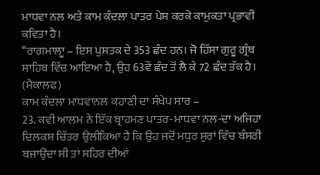ਮਾਧਵਾ ਨਲ ਅਤੇ ਕਾਮ ਕੰਦਲਾ ਪਾਤਰ ਪੇਸ਼ ਕਰਕੇ ਕਾਮੁਕਤਾ ਪ੍ਰਭਾਵੀ ਕਵਿਤਾ ਹੈ।
‘‘ਰਾਗਮਾਲਾੂ – ਇਸ ਪੁਸਤਕ ਦੇ 353 ਛੰਦ ਹਨ। ਜੋ ਹਿੱਸਾ ਗੁਰੂ ਗ੍ਰੰਥ ਸਾਹਿਬ ਵਿੱਚ ਆਇਆ ਹੈ, ਉਹ 63ਵੇਂ ਛੰਦ ਤੋਂ ਲੈ ਕੇ 72 ਛੰਦ ਤੱਕ ਹੈ। (ਮੈਕਾਲਫ)
ਕਾਮ ਕੰਦਲਾ ਮਾਧਵਾਨਲ ਕਹਾਣੀ ਦਾ ਸੰਖੇਪ ਸਾਰ –
23. ਕਵੀ ਆਲਮ ਨੇ ਇੱਕ ਬ੍ਰਾਹਮਣ ਪਾਤਰ-ਮਾਧਵਾ ਨਲ-ਦਾ ਅਜਿਹਾ ਦਿਲਕਸ਼ ਚਿੱਤਰ ਉਲੀਕਿਆ ਹੈ ਕਿ ਉਹ ਜਦੋਂ ਮਧੁਰ ਸੁਰਾਂ ਵਿੱਚ ਬੰਸਰੀ ਬਜਾਉਂਦਾ ਸੀ ਤਾਂ ਸ਼ਹਿਰ ਦੀਆਂ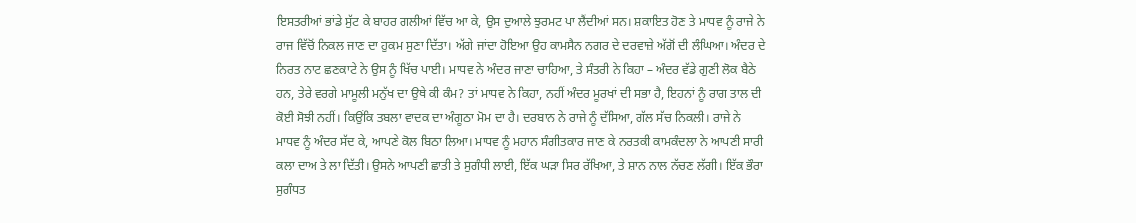ਇਸਤਰੀਆਂ ਭਾਂਡੇ ਸੁੱਟ ਕੇ ਬਾਹਰ ਗਲੀਆਂ ਵਿੱਚ ਆ ਕੇ, ਉਸ ਦੁਆਲੇ ਝੁਰਮਟ ਪਾ ਲੈਂਦੀਆਂ ਸਨ। ਸ਼ਕਾਇਤ ਹੋਣ ਤੇ ਮਾਧਵ ਨੂੰ ਰਾਜੇ ਨੇ ਰਾਜ ਵਿੱਚੋਂ ਨਿਕਲ ਜਾਣ ਦਾ ਹੁਕਮ ਸੁਣਾ ਦਿੱਤਾ। ਅੱਗੇ ਜਾਂਦਾ ਹੋਇਆ ਉਹ ਕਾਮਸੈਨ ਨਗਰ ਦੇ ਦਰਵਾਜ਼ੇ ਅੱਗੋਂ ਦੀ ਲੰਘਿਆ। ਅੰਦਰ ਦੇ ਨਿਰਤ ਨਾਟ ਛਣਕਾਟੇ ਨੇ ਉਸ ਨੂੰ ਖਿੱਚ ਪਾਈ। ਮਾਧਵ ਨੇ ਅੰਦਰ ਜਾਣਾ ਚਾਹਿਆ, ਤੇ ਸੰਤਰੀ ਨੇ ਕਿਹਾ – ਅੰਦਰ ਵੱਡੇ ਗੁਣੀ ਲੋਕ ਬੈਠੇ ਹਨ, ਤੇਰੇ ਵਰਗੇ ਮਾਮੂਲੀ ਮਨੁੱਖ ਦਾ ਉਥੇ ਕੀ ਕੰਮ? ਤਾਂ ਮਾਧਵ ਨੇ ਕਿਹਾ, ਨਹੀਂ ਅੰਦਰ ਮੂਰਖਾਂ ਦੀ ਸਭਾ ਹੈ, ਇਹਨਾਂ ਨੂੰ ਰਾਗ ਤਾਲ ਦੀ ਕੋਈ ਸੋਝੀ ਨਹੀਂ। ਕਿਉਂਕਿ ਤਬਲਾ ਵਾਦਕ ਦਾ ਅੰਗੂਠਾ ਮੋਮ ਦਾ ਹੈ। ਦਰਬਾਨ ਨੇ ਰਾਜੇ ਨੂੰ ਦੱਸਿਆ, ਗੱਲ ਸੱਚ ਨਿਕਲੀ। ਰਾਜੇ ਨੇ ਮਾਧਵ ਨੂੰ ਅੰਦਰ ਸੱਦ ਕੇ, ਆਪਣੇ ਕੋਲ ਬਿਠਾ ਲਿਆ। ਮਾਧਵ ਨੂੰ ਮਹਾਨ ਸੰਗੀਤਕਾਰ ਜਾਣ ਕੇ ਨਰਤਕੀ ਕਾਮਕੰਦਲਾ ਨੇ ਆਪਣੀ ਸਾਰੀ ਕਲਾ ਦਾਅ ਤੇ ਲਾ ਦਿੱਤੀ। ਉਸਨੇ ਆਪਣੀ ਛਾਤੀ ਤੇ ਸੁਗੰਧੀ ਲਾਈ, ਇੱਕ ਘੜਾ ਸਿਰ ਰੱਖਿਆ, ਤੇ ਸ਼ਾਨ ਨਾਲ ਨੱਚਣ ਲੱਗੀ। ਇੱਕ ਭੌਰਾ ਸੁਗੰਧਤ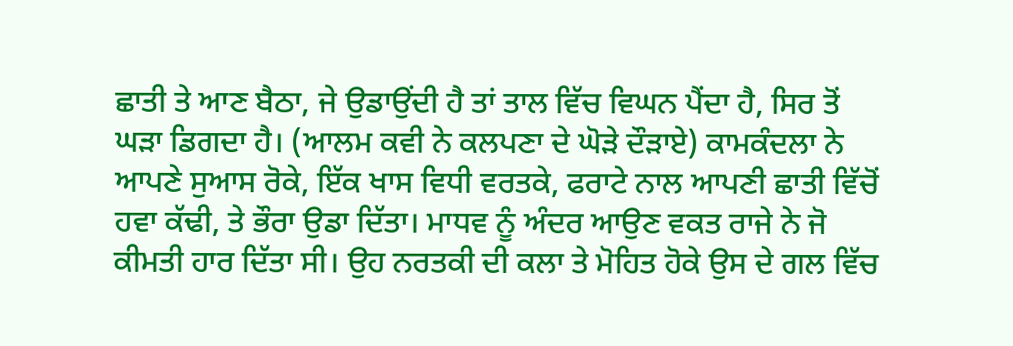ਛਾਤੀ ਤੇ ਆਣ ਬੈਠਾ, ਜੇ ਉਡਾਉਂਦੀ ਹੈ ਤਾਂ ਤਾਲ ਵਿੱਚ ਵਿਘਨ ਪੈਂਦਾ ਹੈ, ਸਿਰ ਤੋਂ ਘੜਾ ਡਿਗਦਾ ਹੈ। (ਆਲਮ ਕਵੀ ਨੇ ਕਲਪਣਾ ਦੇ ਘੋੜੇ ਦੌੜਾਏ) ਕਾਮਕੰਦਲਾ ਨੇ ਆਪਣੇ ਸੁਆਸ ਰੋਕੇ, ਇੱਕ ਖਾਸ ਵਿਧੀ ਵਰਤਕੇ, ਫਰਾਟੇ ਨਾਲ ਆਪਣੀ ਛਾਤੀ ਵਿੱਚੋਂ ਹਵਾ ਕੱਢੀ, ਤੇ ਭੌਰਾ ਉਡਾ ਦਿੱਤਾ। ਮਾਧਵ ਨੂੰ ਅੰਦਰ ਆਉਣ ਵਕਤ ਰਾਜੇ ਨੇ ਜੋ ਕੀਮਤੀ ਹਾਰ ਦਿੱਤਾ ਸੀ। ਉਹ ਨਰਤਕੀ ਦੀ ਕਲਾ ਤੇ ਮੋਹਿਤ ਹੋਕੇ ਉਸ ਦੇ ਗਲ ਵਿੱਚ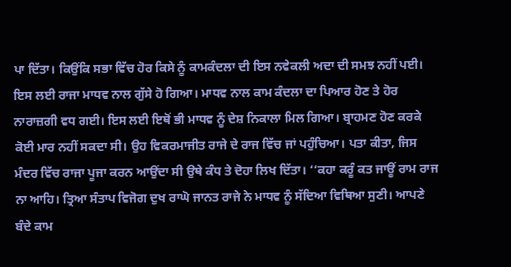ਪਾ ਦਿੱਤਾ। ਕਿਉਂਕਿ ਸਭਾ ਵਿੱਚ ਹੋਰ ਕਿਸੇ ਨੂੰ ਕਾਮਕੰਦਲਾ ਦੀ ਇਸ ਨਵੇਕਲੀ ਅਦਾ ਦੀ ਸਮਝ ਨਹੀਂ ਪਈ। ਇਸ ਲਈ ਰਾਜਾ ਮਾਧਵ ਨਾਲ ਗੁੱਸੇ ਹੋ ਗਿਆ। ਮਾਧਵ ਨਾਲ ਕਾਮ ਕੰਦਲਾ ਦਾ ਪਿਆਰ ਹੋਣ ਤੇ ਹੋਰ ਨਾਰਾਜ਼ਗੀ ਵਧ ਗਈ। ਇਸ ਲਈ ਇਥੋਂ ਭੀ ਮਾਧਵ ਨੂੰ ਦੇਸ਼ ਨਿਕਾਲਾ ਮਿਲ ਗਿਆ। ਬ੍ਰਾਹਮਣ ਹੋਣ ਕਰਕੇ ਕੋਈ ਮਾਰ ਨਹੀਂ ਸਕਦਾ ਸੀ। ਉਹ ਵਿਕਰਮਾਜੀਤ ਰਾਜੇ ਦੇ ਰਾਜ ਵਿੱਚ ਜਾਂ ਪਹੁੰਚਿਆ। ਪਤਾ ਕੀਤਾ, ਜਿਸ ਮੰਦਰ ਵਿੱਚ ਰਾਜਾ ਪੂਜਾ ਕਰਨ ਆਉਂਦਾ ਸੀ ਉਥੇ ਕੰਧ ਤੇ ਦੋਹਾ ਲਿਖ ਦਿੱਤਾ। ‘‘ਕਹਾ ਕਰੂੰ ਕਤ ਜਾਊਂ ਰਾਮ ਰਾਜ ਨਾ ਆਹਿ। ਤ੍ਰਿਆ ਸੰਤਾਪ ਵਿਜੋਗ ਦੁਖ ਰਾਘੋ ਜਾਨਤ ਰਾਜੇ ਨੇ ਮਾਧਵ ਨੂੰ ਸੱਦਿਆ ਵਿਥਿਆ ਸੁਣੀ। ਆਪਣੇ ਬੰਦੇ ਕਾਮ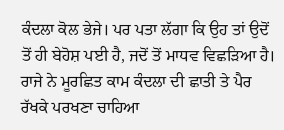ਕੰਦਲਾ ਕੋਲ ਭੇਜੇ। ਪਰ ਪਤਾ ਲੱਗਾ ਕਿ ਉਹ ਤਾਂ ਉਦੋਂ ਤੋਂ ਹੀ ਬੇਹੋਸ਼ ਪਈ ਹੈ, ਜਦੋਂ ਤੋਂ ਮਾਧਵ ਵਿਛੜਿਆ ਹੈ। ਰਾਜੇ ਨੇ ਮੂਰਛਿਤ ਕਾਮ ਕੰਦਲਾ ਦੀ ਛਾਤੀ ਤੇ ਪੈਰ ਰੱਖਕੇ ਪਰਖਣਾ ਚਾਹਿਆ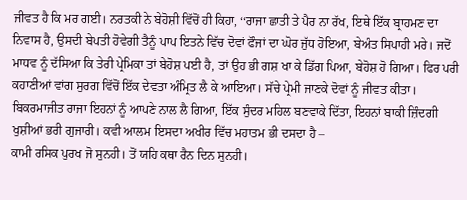ਜੀਵਤ ਹੈ ਕਿ ਮਰ ਗਈ। ਨਰਤਕੀ ਨੇ ਬੇਹੋਸ਼ੀ ਵਿੱਚੋਂ ਹੀ ਕਿਹਾ, ‘‘ਰਾਜਾ ਛਾਤੀ ਤੇ ਪੈਰ ਨਾ ਰੱਖ, ਇਥੇ ਇੱਕ ਬ੍ਰਾਹਮਣ ਦਾ ਨਿਵਾਸ ਹੈ, ਉਸਦੀ ਬੇਪਤੀ ਹੋਵੇਗੀ ਤੈਨੂੰ ਪਾਪ ਇਤਨੇ ਵਿੱਚ ਦੋਵਾਂ ਫੌਜਾਂ ਦਾ ਘੋਰ ਜੁੱਧ ਹੋਇਆ, ਬੇਅੰਤ ਸਿਪਾਹੀ ਮਰੇ। ਜਦੋਂ ਮਾਧਵ ਨੂੰ ਦੱਸਿਆ ਕਿ ਤੇਰੀ ਪ੍ਰੇਮਿਕਾ ਤਾਂ ਬੇਹੋਸ਼ ਪਈ ਹੈ, ਤਾਂ ਉਹ ਭੀ ਗਸ਼ ਖਾ ਕੇ ਡਿੱਗ ਪਿਆ, ਬੇਹੋਸ਼ ਹੋ ਗਿਆ। ਫਿਰ ਪਰੀ ਕਹਾਣੀਆਂ ਵਾਂਗ ਸੁਰਗ ਵਿੱਚੋਂ ਇੱਕ ਦੇਵਤਾ ਅੰਮ੍ਰਿਤ ਲੈ ਕੇ ਆਇਆ। ਸੱਚੇ ਪ੍ਰੇਮੀ ਜਾਣਕੇ ਦੋਵਾਂ ਨੂੰ ਜੀਵਤ ਕੀਤਾ। ਬਿਕਰਮਾਜੀਤ ਰਾਜਾ ਇਹਨਾਂ ਨੂੰ ਆਪਣੇ ਨਾਲ ਲੈ ਗਿਆ, ਇੱਕ ਸੁੰਦਰ ਮਹਿਲ ਬਣਵਾਕੇ ਦਿੱਤਾ, ਇਹਨਾਂ ਬਾਕੀ ਜ਼ਿੰਦਗੀ ਖੁਸ਼ੀਆਂ ਭਰੀ ਗੁਜਾਰੀ। ਕਵੀ ਆਲਮ ਇਸਦਾ ਅਖੀਰ ਵਿੱਚ ਮਹਾਤਮ ਭੀ ਦਸਦਾ ਹੈ –
ਕਾਮੀ ਰਸਿਕ ਪੁਰਖ ਜੋ ਸੁਨਹੀ। ਤੋਂ ਯਹਿ ਕਥਾ ਰੈਨ ਦਿਨ ਸੁਨਹੀ।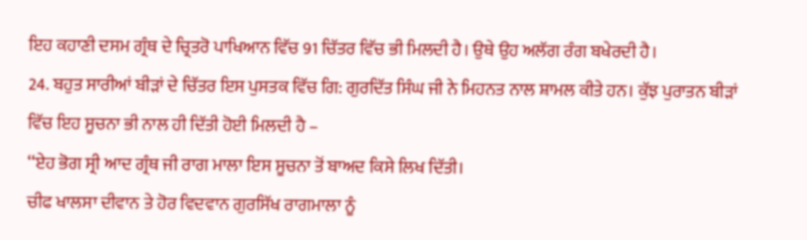ਇਹ ਕਹਾਣੀ ਦਸਮ ਗ੍ਰੰਥ ਦੇ ਚ੍ਰਿਤਰੋ ਪਾਖਿਆਨ ਵਿੱਚ 91 ਚਿੱਤਰ ਵਿੱਚ ਭੀ ਮਿਲਦੀ ਹੈ। ਉਥੇ ਉਹ ਅਲੱਗ ਰੰਗ ਬਖੇਰਦੀ ਹੈ।
24. ਬਹੁਤ ਸਾਰੀਆਂ ਬੀੜਾਂ ਦੇ ਚਿੱਤਰ ਇਸ ਪੁਸਤਕ ਵਿੱਚ ਗਿ: ਗੁਰਦਿੱਤ ਸਿੰਘ ਜੀ ਨੇ ਮਿਹਨਤ ਨਾਲ ਸ਼ਾਮਲ ਕੀਤੇ ਹਨ। ਕੁੱਝ ਪੁਰਾਤਨ ਬੀੜਾਂ ਵਿੱਚ ਇਹ ਸੂਚਨਾ ਭੀ ਨਾਲ ਹੀ ਦਿੱਤੀ ਹੋਈ ਮਿਲਦੀ ਹੈ –
‘‘ਏਹ ਭੋਗ ਸ੍ਰੀ ਆਦ ਗ੍ਰੰਥ ਜੀ ਰਾਗ ਮਾਲਾ ਇਸ ਸੂਚਨਾ ਤੋਂ ਬਾਅਦ ਕਿਸੇ ਲਿਖ ਦਿੱਤੀ।
ਚੀਫ ਖਾਲਸਾ ਦੀਵਾਨ ਤੇ ਹੋਰ ਵਿਦਵਾਨ ਗੁਰਸਿੱਖ ਰਾਗਮਾਲਾ ਨੂੰ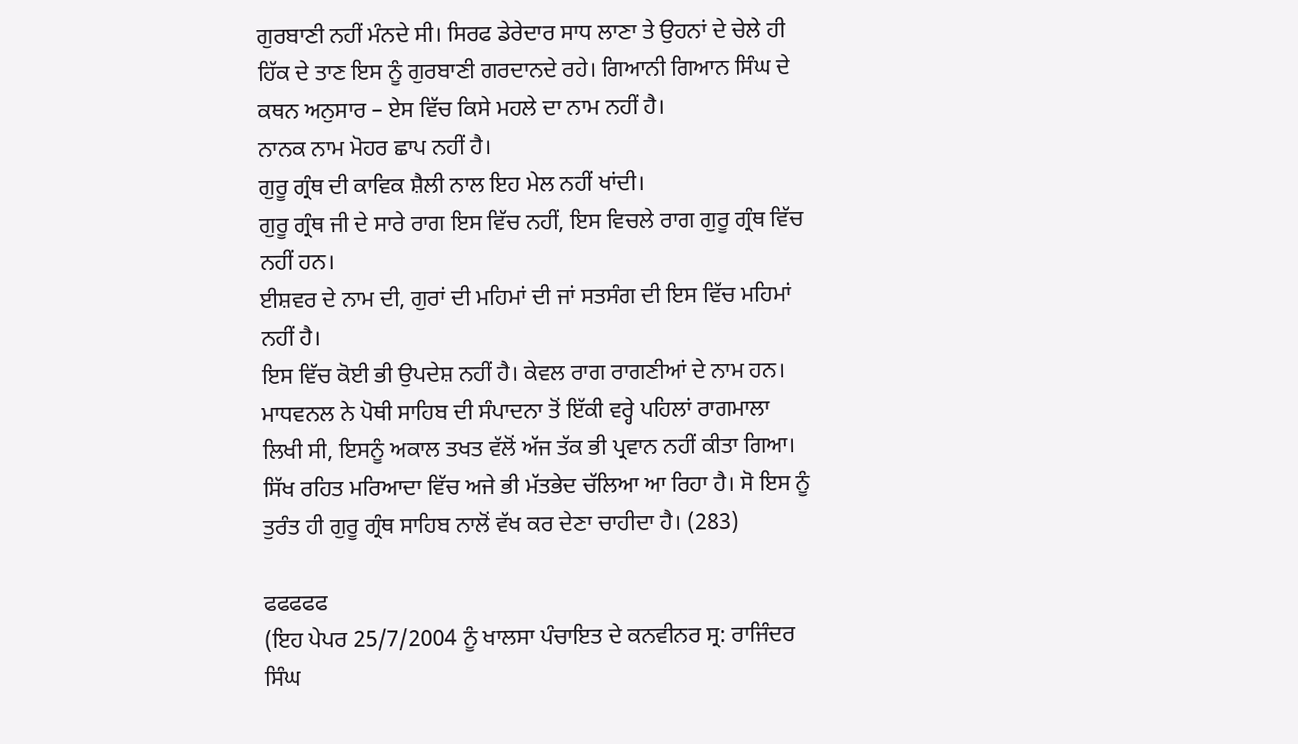ਗੁਰਬਾਣੀ ਨਹੀਂ ਮੰਨਦੇ ਸੀ। ਸਿਰਫ ਡੇਰੇਦਾਰ ਸਾਧ ਲਾਣਾ ਤੇ ਉਹਨਾਂ ਦੇ ਚੇਲੇ ਹੀ ਹਿੱਕ ਦੇ ਤਾਣ ਇਸ ਨੂੰ ਗੁਰਬਾਣੀ ਗਰਦਾਨਦੇ ਰਹੇ। ਗਿਆਨੀ ਗਿਆਨ ਸਿੰਘ ਦੇ ਕਥਨ ਅਨੁਸਾਰ – ਏਸ ਵਿੱਚ ਕਿਸੇ ਮਹਲੇ ਦਾ ਨਾਮ ਨਹੀਂ ਹੈ।
ਨਾਨਕ ਨਾਮ ਮੋਹਰ ਛਾਪ ਨਹੀਂ ਹੈ।
ਗੁਰੂ ਗ੍ਰੰਥ ਦੀ ਕਾਵਿਕ ਸ਼ੈਲੀ ਨਾਲ ਇਹ ਮੇਲ ਨਹੀਂ ਖਾਂਦੀ।
ਗੁਰੂ ਗ੍ਰੰਥ ਜੀ ਦੇ ਸਾਰੇ ਰਾਗ ਇਸ ਵਿੱਚ ਨਹੀਂ, ਇਸ ਵਿਚਲੇ ਰਾਗ ਗੁਰੂ ਗ੍ਰੰਥ ਵਿੱਚ ਨਹੀਂ ਹਨ।
ਈਸ਼ਵਰ ਦੇ ਨਾਮ ਦੀ, ਗੁਰਾਂ ਦੀ ਮਹਿਮਾਂ ਦੀ ਜਾਂ ਸਤਸੰਗ ਦੀ ਇਸ ਵਿੱਚ ਮਹਿਮਾਂ ਨਹੀਂ ਹੈ।
ਇਸ ਵਿੱਚ ਕੋਈ ਭੀ ਉਪਦੇਸ਼ ਨਹੀਂ ਹੈ। ਕੇਵਲ ਰਾਗ ਰਾਗਣੀਆਂ ਦੇ ਨਾਮ ਹਨ।
ਮਾਧਵਨਲ ਨੇ ਪੋਥੀ ਸਾਹਿਬ ਦੀ ਸੰਪਾਦਨਾ ਤੋਂ ਇੱਕੀ ਵਰ੍ਹੇ ਪਹਿਲਾਂ ਰਾਗਮਾਲਾ ਲਿਖੀ ਸੀ, ਇਸਨੂੰ ਅਕਾਲ ਤਖਤ ਵੱਲੋਂ ਅੱਜ ਤੱਕ ਭੀ ਪ੍ਰਵਾਨ ਨਹੀਂ ਕੀਤਾ ਗਿਆ। ਸਿੱਖ ਰਹਿਤ ਮਰਿਆਦਾ ਵਿੱਚ ਅਜੇ ਭੀ ਮੱਤਭੇਦ ਚੱਲਿਆ ਆ ਰਿਹਾ ਹੈ। ਸੋ ਇਸ ਨੂੰ ਤੁਰੰਤ ਹੀ ਗੁਰੂ ਗ੍ਰੰਥ ਸਾਹਿਬ ਨਾਲੋਂ ਵੱਖ ਕਰ ਦੇਣਾ ਚਾਹੀਦਾ ਹੈ। (283)

ਫਫਫਫਫ
(ਇਹ ਪੇਪਰ 25/7/2004 ਨੂੰ ਖਾਲਸਾ ਪੰਚਾਇਤ ਦੇ ਕਨਵੀਨਰ ਸ੍ਰ: ਰਾਜਿੰਦਰ ਸਿੰਘ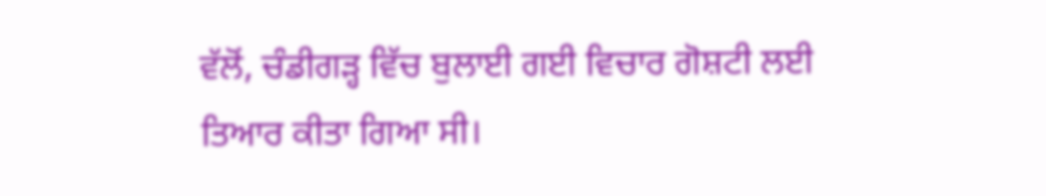ਵੱਲੋਂ, ਚੰਡੀਗੜ੍ਹ ਵਿੱਚ ਬੁਲਾਈ ਗਈ ਵਿਚਾਰ ਗੋਸ਼ਟੀ ਲਈ ਤਿਆਰ ਕੀਤਾ ਗਿਆ ਸੀ।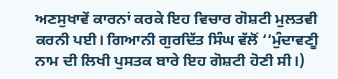ਅਣਸੁਖਾਵੇਂ ਕਾਰਨਾਂ ਕਰਕੇ ਇਹ ਵਿਚਾਰ ਗੋਸ਼ਟੀ ਮੁਲਤਵੀ ਕਰਨੀ ਪਈ। ਗਿਆਨੀ ਗੁਰਦਿੱਤ ਸਿੰਘ ਵੱਲੋਂ ‘‘ਮੁੰਦਾਵਣੀੂ ਨਾਮ ਦੀ ਲਿਖੀ ਪੁਸਤਕ ਬਾਰੇ ਇਹ ਗੋਸ਼ਟੀ ਹੋਣੀ ਸੀ।)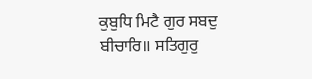ਕੁਬੁਧਿ ਮਿਟੈ ਗੁਰ ਸਬਦੁ ਬੀਚਾਰਿ॥ ਸਤਿਗੁਰੁ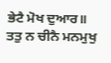ਭੇਟੈ ਮੋਖ ਦੁਆਰ॥
ਤਤੁ ਨ ਚੀਨੈ ਮਨਮੁਖੁ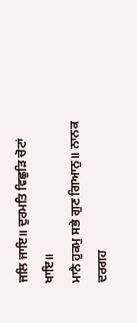ਜਲਿ ਜਾਇ॥ ਦੁਰਮਤਿ ਵਿਛੁੜਿ ਚੋਟਾਂ ਖਾਇ॥
ਮਾਨੈ ਹੁਕਮੁ ਸਭੇ ਗੁਣ ਗਿਆਨੁ॥ ਨਾਨਕ ਦਰਗਹ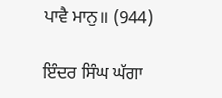ਪਾਵੈ ਮਾਨੁ॥ (944)

ਇੰਦਰ ਸਿੰਘ ਘੱਗਾ